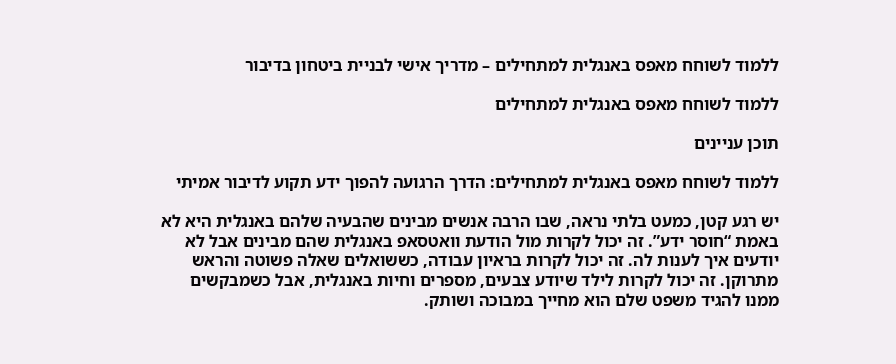ללמוד לשוחח מאפס באנגלית למתחילים – מדריך אישי לבניית ביטחון בדיבור

ללמוד לשוחח מאפס באנגלית למתחילים

תוכן עניינים

ללמוד לשוחח מאפס באנגלית למתחילים: הדרך הרגועה להפוך ידע תקוע לדיבור אמיתי

יש רגע קטן, כמעט בלתי נראה, שבו הרבה אנשים מבינים שהבעיה שלהם באנגלית היא לא באמת “חוסר ידע”. זה יכול לקרות מול הודעת וואטסאפ באנגלית שהם מבינים אבל לא יודעים איך לענות לה. זה יכול לקרות בראיון עבודה, כששואלים שאלה פשוטה והראש מתרוקן. זה יכול לקרות לילד שיודע צבעים, מספרים וחיות באנגלית, אבל כשמבקשים ממנו להגיד משפט שלם הוא מחייך במבוכה ושותק.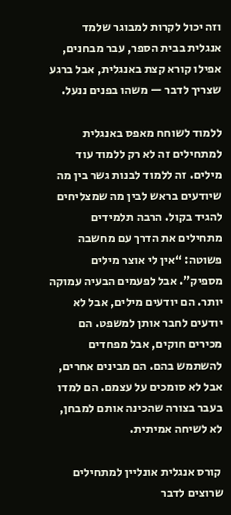וזה יכול לקרות למבוגר שלמד אנגלית בבית הספר, עבר מבחנים, אפילו קורא קצת באנגלית, אבל ברגע שצריך לדבר — משהו בפנים ננעל.

ללמוד לשוחח מאפס באנגלית למתחילים זה לא רק ללמוד עוד מילים. זה ללמוד לבנות גשר בין מה שיודעים בראש לבין מה שמצליחים להגיד בקול. הרבה תלמידים מתחילים את הדרך עם מחשבה פשוטה: “אין לי אוצר מילים מספיק”. אבל לפעמים הבעיה עמוקה יותר. הם יודעים מילים, אבל לא יודעים לחבר אותן למשפט. הם מכירים חוקים, אבל מפחדים להשתמש בהם. הם מבינים אחרים, אבל לא סומכים על עצמם. הם למדו בעבר בצורה שהכינה אותם למבחן, לא לשיחה אמיתית.

 קורס אנגלית אונליין למתחילים שרוצים לדבר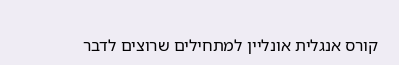קורס אנגלית אונליין למתחילים שרוצים לדבר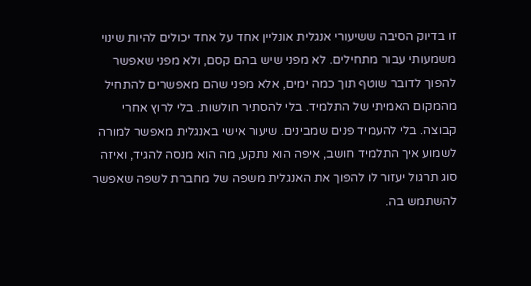זו בדיוק הסיבה ששיעורי אנגלית אונליין אחד על אחד יכולים להיות שינוי משמעותי עבור מתחילים. לא מפני שיש בהם קסם, ולא מפני שאפשר להפוך לדובר שוטף תוך כמה ימים, אלא מפני שהם מאפשרים להתחיל מהמקום האמיתי של התלמיד. בלי להסתיר חולשות. בלי לרוץ אחרי קבוצה. בלי להעמיד פנים שמבינים. שיעור אישי באנגלית מאפשר למורה לשמוע איך התלמיד חושב, איפה הוא נתקע, מה הוא מנסה להגיד, ואיזה סוג תרגול יעזור לו להפוך את האנגלית משפה של מחברת לשפה שאפשר להשתמש בה.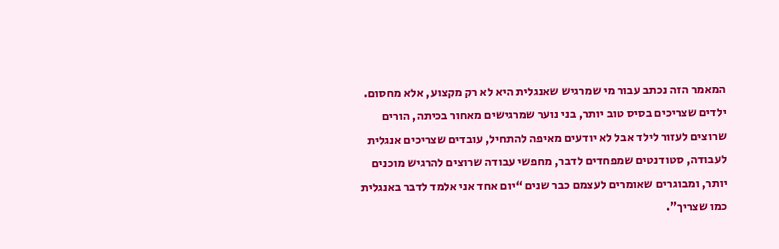המאמר הזה נכתב עבור מי שמרגיש שאנגלית היא לא רק מקצוע, אלא מחסום. ילדים שצריכים בסיס טוב יותר, בני נוער שמרגישים מאחור בכיתה, הורים שרוצים לעזור לילד אבל לא יודעים מאיפה להתחיל, עובדים שצריכים אנגלית לעבודה, סטודנטים שמפחדים לדבר, מחפשי עבודה שרוצים להרגיש מוכנים יותר, ומבוגרים שאומרים לעצמם כבר שנים “יום אחד אני אלמד לדבר באנגלית כמו שצריך”.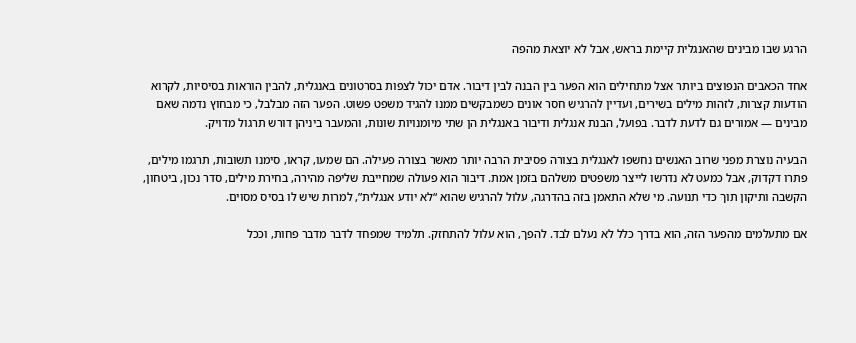הרגע שבו מבינים שהאנגלית קיימת בראש, אבל לא יוצאת מהפה

אחד הכאבים הנפוצים ביותר אצל מתחילים הוא הפער בין הבנה לבין דיבור. אדם יכול לצפות בסרטונים באנגלית, להבין הוראות בסיסיות, לקרוא הודעות קצרות, לזהות מילים בשירים, ועדיין להרגיש חסר אונים כשמבקשים ממנו להגיד משפט פשוט. הפער הזה מבלבל, כי מבחוץ נדמה שאם מבינים — אמורים גם לדעת לדבר. בפועל, הבנת אנגלית ודיבור באנגלית הן שתי מיומנויות שונות, והמעבר ביניהן דורש תרגול מדויק.

הבעיה נוצרת מפני שרוב האנשים נחשפו לאנגלית בצורה פסיבית הרבה יותר מאשר בצורה פעילה. הם שמעו, קראו, סימנו תשובות, תרגמו מילים, פתרו דקדוק, אבל כמעט לא נדרשו לייצר משפטים משלהם בזמן אמת. דיבור הוא פעולה שמחייבת שליפה מהירה, בחירת מילים, סדר נכון, ביטחון, הקשבה ותיקון תוך כדי תנועה. מי שלא התאמן בזה בהדרגה, עלול להרגיש שהוא “לא יודע אנגלית”, למרות שיש לו בסיס מסוים.

אם מתעלמים מהפער הזה, הוא בדרך כלל לא נעלם לבד. להפך, הוא עלול להתחזק. תלמיד שמפחד לדבר מדבר פחות, וככל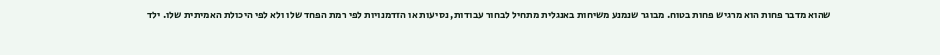שהוא מדבר פחות הוא מרגיש פחות בטוח. מבוגר שנמנע משיחות באנגלית מתחיל לבחור עבודות, נסיעות או הזדמנויות לפי רמת הפחד שלו ולא לפי היכולת האמיתית שלו. ילד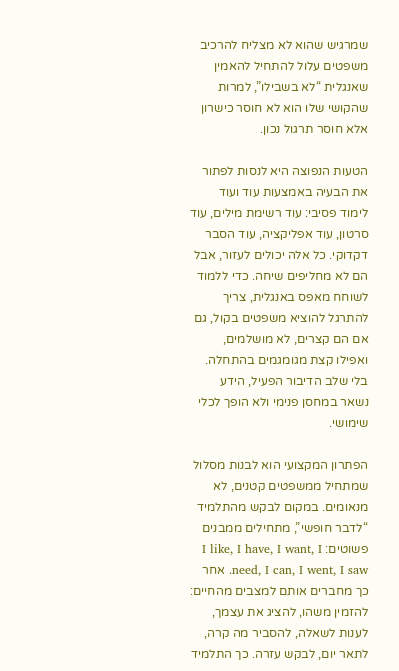שמרגיש שהוא לא מצליח להרכיב משפטים עלול להתחיל להאמין שאנגלית “לא בשבילו”, למרות שהקושי שלו הוא לא חוסר כישרון אלא חוסר תרגול נכון.

הטעות הנפוצה היא לנסות לפתור את הבעיה באמצעות עוד ועוד לימוד פסיבי: עוד רשימת מילים, עוד סרטון, עוד אפליקציה, עוד הסבר דקדוקי. כל אלה יכולים לעזור, אבל הם לא מחליפים שיחה. כדי ללמוד לשוחח מאפס באנגלית, צריך להתרגל להוציא משפטים בקול, גם אם הם קצרים, לא מושלמים, ואפילו קצת מגומגמים בהתחלה. בלי שלב הדיבור הפעיל, הידע נשאר במחסן פנימי ולא הופך לכלי שימושי.

הפתרון המקצועי הוא לבנות מסלול שמתחיל ממשפטים קטנים, לא מנאומים. במקום לבקש מהתלמיד “לדבר חופשי”, מתחילים ממבנים פשוטים: I like, I have, I want, I need, I can, I went, I saw. אחר כך מחברים אותם למצבים מהחיים: להזמין משהו, להציג את עצמך, לענות לשאלה, להסביר מה קרה, לתאר יום, לבקש עזרה. כך התלמיד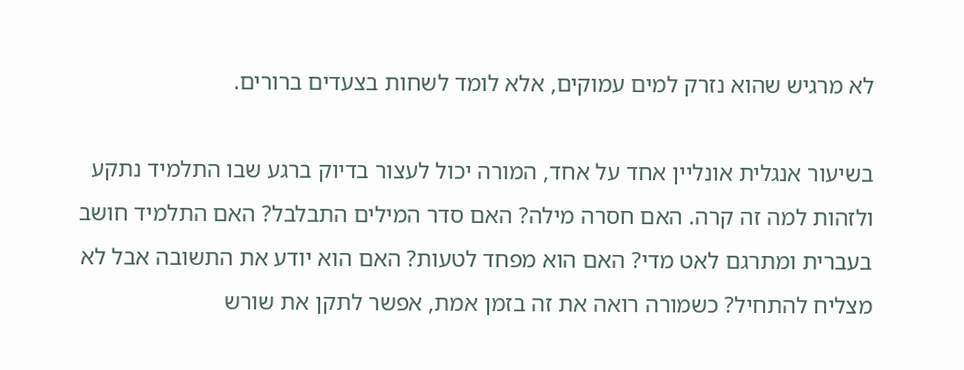לא מרגיש שהוא נזרק למים עמוקים, אלא לומד לשחות בצעדים ברורים.

בשיעור אנגלית אונליין אחד על אחד, המורה יכול לעצור בדיוק ברגע שבו התלמיד נתקע ולזהות למה זה קרה. האם חסרה מילה? האם סדר המילים התבלבל? האם התלמיד חושב בעברית ומתרגם לאט מדי? האם הוא מפחד לטעות? האם הוא יודע את התשובה אבל לא מצליח להתחיל? כשמורה רואה את זה בזמן אמת, אפשר לתקן את שורש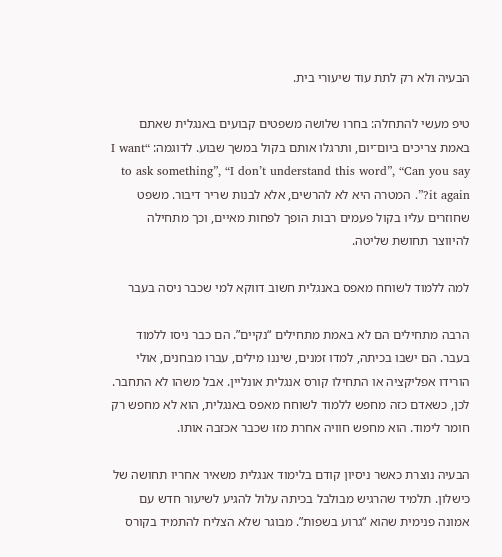הבעיה ולא רק לתת עוד שיעורי בית.

טיפ מעשי להתחלה: בחרו שלושה משפטים קבועים באנגלית שאתם באמת צריכים ביום־יום, ותרגלו אותם בקול במשך שבוע. לדוגמה: “I want to ask something”, “I don’t understand this word”, “Can you say it again?”. המטרה היא לא להרשים, אלא לבנות שריר דיבור. משפט שחוזרים עליו בקול פעמים רבות הופך לפחות מאיים, וכך מתחילה להיווצר תחושת שליטה.

למה ללמוד לשוחח מאפס באנגלית חשוב דווקא למי שכבר ניסה בעבר

הרבה מתחילים הם לא באמת מתחילים “נקיים”. הם כבר ניסו ללמוד בעבר. הם ישבו בכיתה, למדו זמנים, שיננו מילים, עברו מבחנים, אולי הורידו אפליקציה או התחילו קורס אנגלית אונליין. אבל משהו לא התחבר. לכן, כשאדם כזה מחפש ללמוד לשוחח מאפס באנגלית, הוא לא מחפש רק חומר לימוד. הוא מחפש חוויה אחרת מזו שכבר אכזבה אותו.

הבעיה נוצרת כאשר ניסיון קודם בלימוד אנגלית משאיר אחריו תחושה של כישלון. תלמיד שהרגיש מבולבל בכיתה עלול להגיע לשיעור חדש עם אמונה פנימית שהוא “גרוע בשפות”. מבוגר שלא הצליח להתמיד בקורס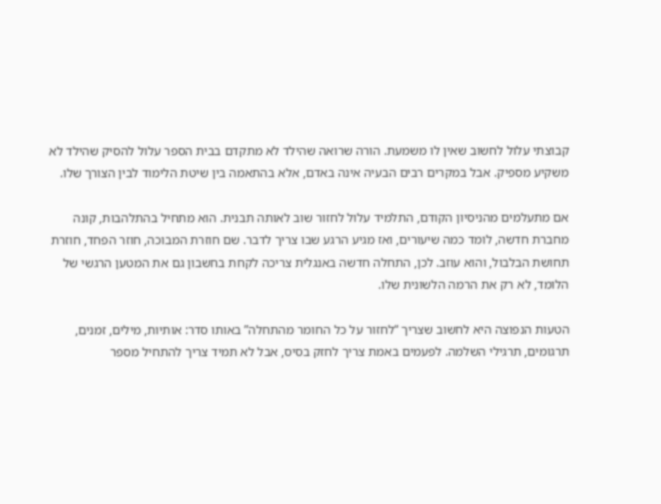קבוצתי עלול לחשוב שאין לו משמעת. הורה שרואה שהילד לא מתקדם בבית הספר עלול להסיק שהילד לא משקיע מספיק. אבל במקרים רבים הבעיה אינה באדם, אלא בהתאמה בין שיטת הלימוד לבין הצורך שלו.

אם מתעלמים מהניסיון הקודם, התלמיד עלול לחזור שוב לאותה תבנית. הוא מתחיל בהתלהבות, קונה מחברת חדשה, לומד כמה שיעורים, ואז מגיע הרגע שבו צריך לדבר. שם חוזרת המבוכה, חוזר הפחד, חוזרת תחושת הבלבול, והוא עוזב. לכן, התחלה חדשה באנגלית צריכה לקחת בחשבון גם את המטען הרגשי של הלומד, לא רק את הרמה הלשונית שלו.

הטעות הנפוצה היא לחשוב שצריך “לחזור על כל החומר מהתחלה” באותו סדר: אותיות, מילים, זמנים, תרגומים, תרגילי השלמה. לפעמים באמת צריך לחזק בסיס, אבל לא תמיד צריך להתחיל מספר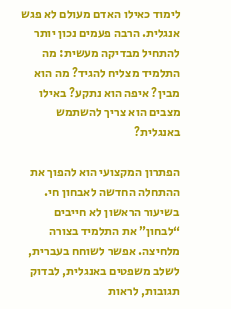לימוד כאילו האדם מעולם לא פגש אנגלית. הרבה פעמים נכון יותר להתחיל מבדיקה מעשית: מה התלמיד מצליח להגיד? מה הוא מבין? איפה הוא נתקע? באילו מצבים הוא צריך להשתמש באנגלית?

הפתרון המקצועי הוא להפוך את ההתחלה החדשה לאבחון חי. בשיעור הראשון לא חייבים “לבחון” את התלמיד בצורה מלחיצה. אפשר לשוחח בעברית, לשלב משפטים באנגלית, לבדוק תגובות, לראות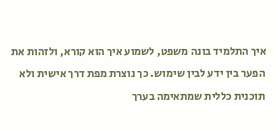איך התלמיד בונה משפט, לשמוע איך הוא קורא, ולזהות את הפער בין ידע לבין שימוש. כך נוצרת מפת דרך אישית ולא תוכנית כללית שמתאימה בערך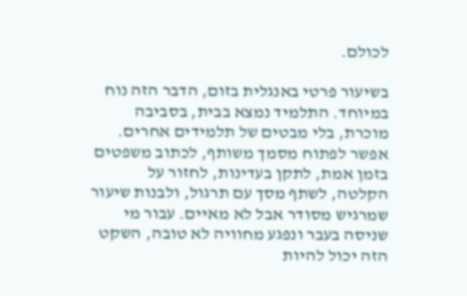לכולם.

בשיעור פרטי באנגלית בזום, הדבר הזה נוח במיוחד. התלמיד נמצא בבית, בסביבה מוכרת, בלי מבטים של תלמידים אחרים. אפשר לפתוח מסמך משותף, לכתוב משפטים בזמן אמת, לתקן בעדינות, לחזור על הקלטה, לשתף מסך עם תרגול, ולבנות שיעור שמרגיש מסודר אבל לא מאיים. עבור מי שניסה בעבר ונפגע מחוויה לא טובה, השקט הזה יכול להיות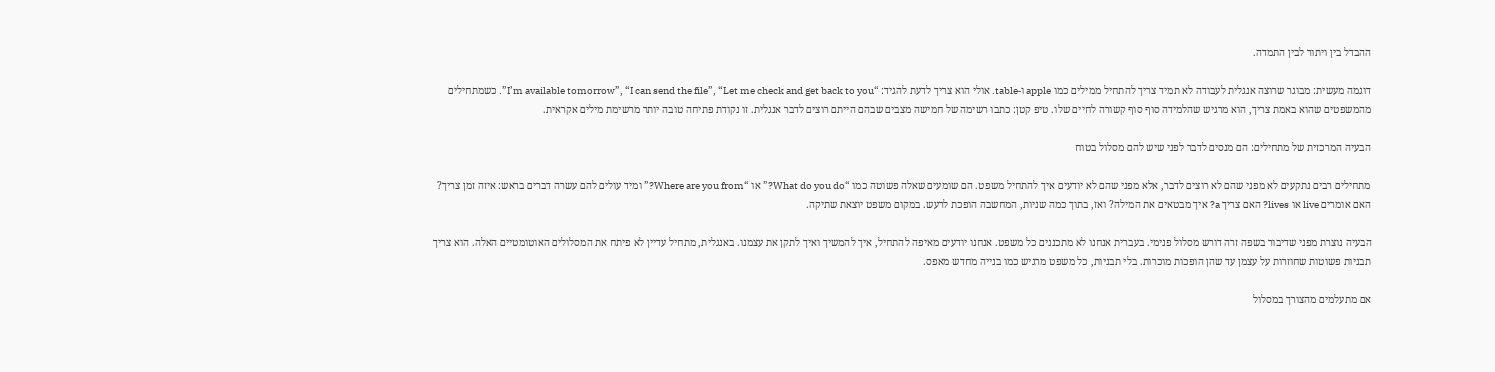ההבדל בין ויתור לבין התמדה.

דוגמה מעשית: מבוגר שרוצה אנגלית לעבודה לא תמיד צריך להתחיל ממילים כמו apple ו-table. אולי הוא צריך לדעת להגיד: “I’m available tomorrow”, “I can send the file”, “Let me check and get back to you”. כשמתחילים מהמשפטים שהוא באמת צריך, הוא מרגיש שהלמידה סוף סוף קשורה לחיים שלו. טיפ קטן: כתבו רשימה של חמישה מצבים שבהם הייתם רוצים לדבר אנגלית. זו נקודת פתיחה טובה יותר מרשימת מילים אקראית.

הבעיה המרכזית של מתחילים: הם מנסים לדבר לפני שיש להם מסלול בטוח

מתחילים רבים נתקעים לא מפני שהם לא רוצים לדבר, אלא מפני שהם לא יודעים איך להתחיל משפט. הם שומעים שאלה פשוטה כמו “What do you do?” או “Where are you from?” ומיד עולים להם עשרה דברים בראש: איזה זמן צריך? האם אומרים live או lives? האם צריך a? איך מבטאים את המילה? ואז, בתוך כמה שניות, המחשבה הופכת לרעש. במקום משפט יוצאת שתיקה.

הבעיה נוצרת מפני שדיבור בשפה זרה דורש מסלול פנימי. בעברית אנחנו לא מתכננים כל משפט. אנחנו יודעים מאיפה להתחיל, איך להמשיך ואיך לתקן את עצמנו. באנגלית, מתחיל עדיין לא פיתח את המסלולים האוטומטיים האלה. הוא צריך תבניות פשוטות שחוזרות על עצמן עד שהן הופכות מוכרות. בלי תבניות, כל משפט מרגיש כמו בנייה מחדש מאפס.

אם מתעלמים מהצורך במסלול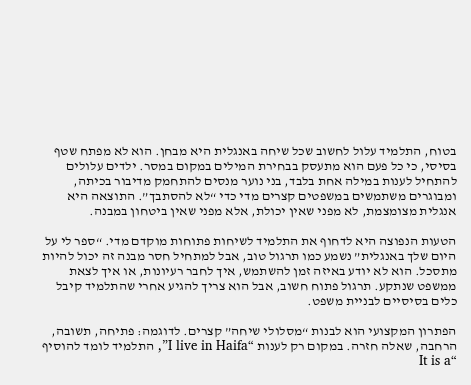בטוח, התלמיד עלול לחשוב שכל שיחה באנגלית היא מבחן. הוא לא מפתח שטף בסיסי, כי כל פעם הוא מתעסק בבחירת המילים במקום במסר. ילדים עלולים להתחיל לענות במילה אחת בלבד, בני נוער מנסים להתחמק מדיבור בכיתה, ומבוגרים משתמשים במשפטים קצרים מדי כדי “לא להסתבך”. התוצאה היא אנגלית מצומצמת, לא מפני שאין יכולת, אלא מפני שאין ביטחון במבנה.

הטעות הנפוצה היא לדחוף את התלמיד לשיחות פתוחות מוקדם מדי. “ספר לי על היום שלך באנגלית” נשמע כמו תרגול טוב, אבל למתחיל חסר מבנה זה יכול להיות מתסכל. הוא לא יודע באיזה זמן להשתמש, איך לחבר רעיונות, או איך לצאת ממשפט שנתקע. תרגול פתוח חשוב, אבל הוא צריך להגיע אחרי שהתלמיד קיבל כלים בסיסיים לבניית משפט.

הפתרון המקצועי הוא לבנות “מסלולי שיחה” קצרים. לדוגמה: פתיחה, תשובה, הרחבה, שאלה חזרה. במקום רק לענות “I live in Haifa”, התלמיד לומד להוסיף “It is a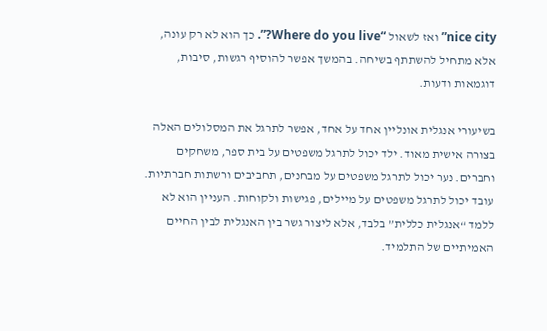nice city” ואז לשאול “Where do you live?”. כך הוא לא רק עונה, אלא מתחיל להשתתף בשיחה. בהמשך אפשר להוסיף רגשות, סיבות, דוגמאות ודעות.

בשיעורי אנגלית אונליין אחד על אחד, אפשר לתרגל את המסלולים האלה בצורה אישית מאוד. ילד יכול לתרגל משפטים על בית ספר, משחקים וחברים. נער יכול לתרגל משפטים על מבחנים, תחביבים ורשתות חברתיות. עובד יכול לתרגל משפטים על מיילים, פגישות ולקוחות. העניין הוא לא ללמד “אנגלית כללית” בלבד, אלא ליצור גשר בין האנגלית לבין החיים האמיתיים של התלמיד.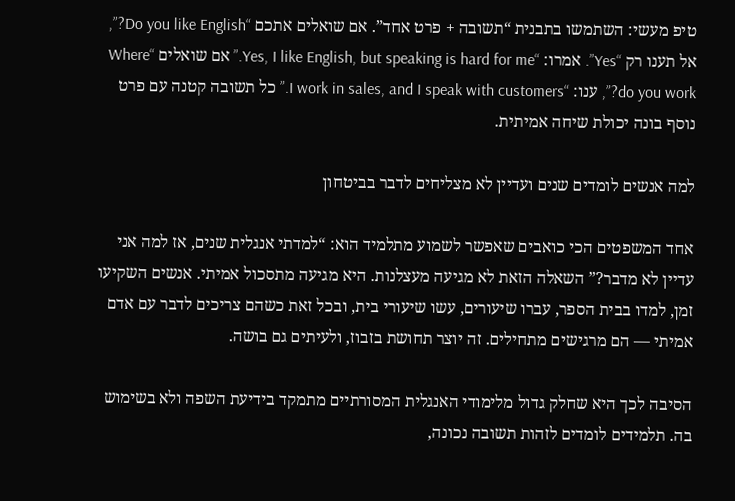טיפ מעשי: השתמשו בתבנית “תשובה + פרט אחד”. אם שואלים אתכם “Do you like English?”, אל תענו רק “Yes”. אמרו: “Yes, I like English, but speaking is hard for me.” אם שואלים “Where do you work?”, ענו: “I work in sales, and I speak with customers.” כל תשובה קטנה עם פרט נוסף בונה יכולת שיחה אמיתית.

למה אנשים לומדים שנים ועדיין לא מצליחים לדבר בביטחון

אחד המשפטים הכי כואבים שאפשר לשמוע מתלמיד הוא: “למדתי אנגלית שנים, אז למה אני עדיין לא מדבר?” השאלה הזאת לא מגיעה מעצלנות. היא מגיעה מתסכול אמיתי. אנשים השקיעו זמן, למדו בבית הספר, עברו שיעורים, עשו שיעורי בית, ובכל זאת כשהם צריכים לדבר עם אדם אמיתי — הם מרגישים מתחילים. זה יוצר תחושת בזבוז, ולעיתים גם בושה.

הסיבה לכך היא שחלק גדול מלימודי האנגלית המסורתיים מתמקד בידיעת השפה ולא בשימוש בה. תלמידים לומדים לזהות תשובה נכונה,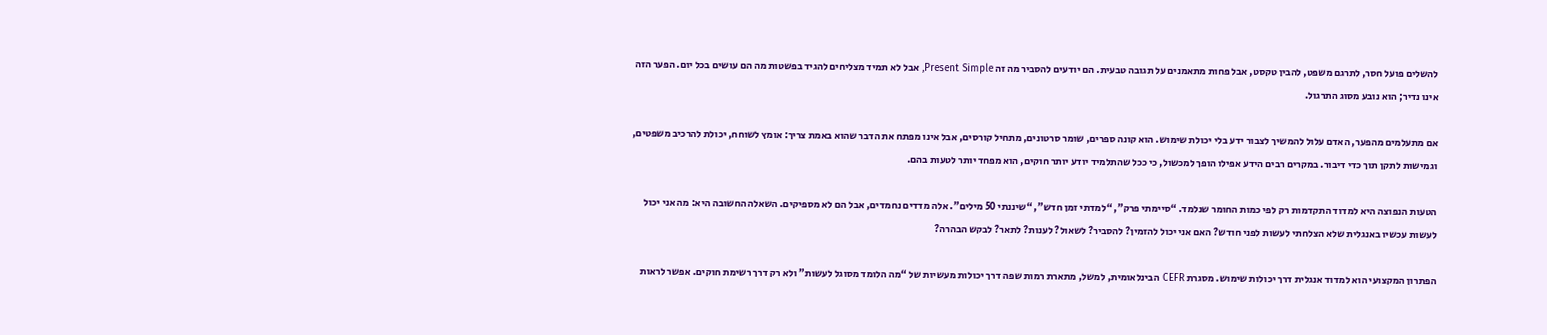להשלים פועל חסר, לתרגם משפט, להבין טקסט, אבל פחות מתאמנים על תגובה טבעית. הם יודעים להסביר מה זה Present Simple, אבל לא תמיד מצליחים להגיד בפשטות מה הם עושים בכל יום. הפער הזה אינו נדיר; הוא נובע מסוג התרגול.

אם מתעלמים מהפער, האדם עלול להמשיך לצבור ידע בלי יכולת שימוש. הוא קונה ספרים, שומר סרטונים, מתחיל קורסים, אבל אינו מפתח את הדבר שהוא באמת צריך: אומץ לשוחח, יכולת להרכיב משפטים, וגמישות לתקן תוך כדי דיבור. במקרים רבים הידע אפילו הופך למכשול, כי ככל שהתלמיד יודע יותר חוקים, הוא מפחד יותר לטעות בהם.

הטעות הנפוצה היא למדוד התקדמות רק לפי כמות החומר שנלמד. “סיימתי פרק”, “למדתי זמן חדש”, “שיננתי 50 מילים”. אלה מדדים נחמדים, אבל הם לא מספיקים. השאלה החשובה היא: מה אני יכול לעשות עכשיו באנגלית שלא הצלחתי לעשות לפני חודש? האם אני יכול להזמין? להסביר? לשאול? לענות? לתאר? לבקש הבהרה?

הפתרון המקצועי הוא למדוד אנגלית דרך יכולות שימוש. מסגרת CEFR הבינלאומית, למשל, מתארת רמות שפה דרך יכולות מעשיות של “מה הלומד מסוגל לעשות” ולא רק דרך רשימת חוקים. אפשר לראות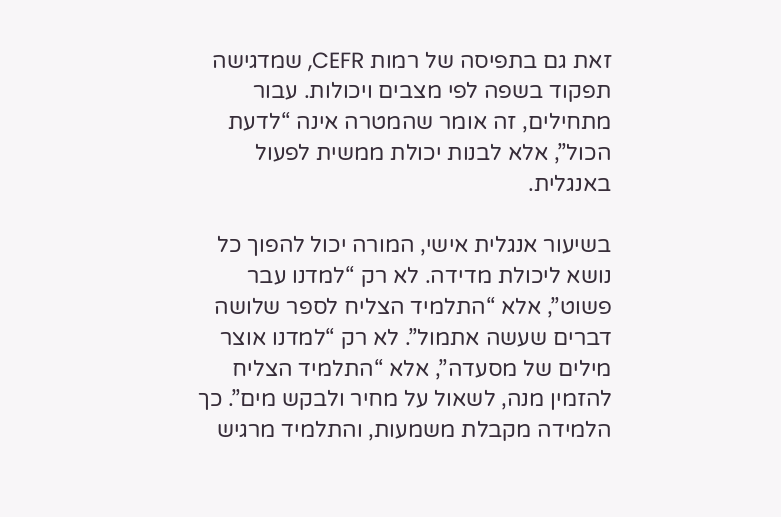זאת גם בתפיסה של רמות CEFR, שמדגישה תפקוד בשפה לפי מצבים ויכולות. עבור מתחילים, זה אומר שהמטרה אינה “לדעת הכול”, אלא לבנות יכולת ממשית לפעול באנגלית.

בשיעור אנגלית אישי, המורה יכול להפוך כל נושא ליכולת מדידה. לא רק “למדנו עבר פשוט”, אלא “התלמיד הצליח לספר שלושה דברים שעשה אתמול”. לא רק “למדנו אוצר מילים של מסעדה”, אלא “התלמיד הצליח להזמין מנה, לשאול על מחיר ולבקש מים”. כך הלמידה מקבלת משמעות, והתלמיד מרגיש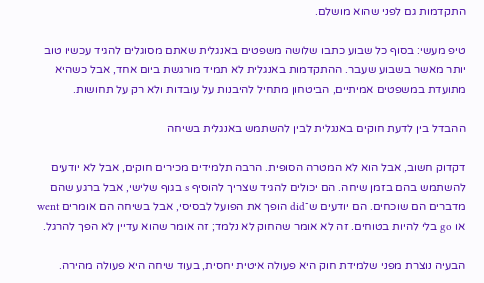התקדמות גם לפני שהוא מושלם.

טיפ מעשי: בסוף כל שבוע כתבו שלושה משפטים באנגלית שאתם מסוגלים להגיד עכשיו טוב יותר מאשר בשבוע שעבר. ההתקדמות באנגלית לא תמיד מורגשת ביום אחד, אבל כשהיא מתועדת במשפטים אמיתיים, הביטחון מתחיל להיבנות על עובדות ולא רק על תחושות.

ההבדל בין לדעת חוקים באנגלית לבין להשתמש באנגלית בשיחה

דקדוק חשוב, אבל הוא לא המטרה הסופית. הרבה תלמידים מכירים חוקים, אבל לא יודעים להשתמש בהם בזמן שיחה. הם יכולים להגיד שצריך להוסיף s בגוף שלישי, אבל ברגע שהם מדברים הם שוכחים. הם יודעים ש־did הופך את הפועל לבסיסי, אבל בשיחה הם אומרים went או go בלי להיות בטוחים. זה לא אומר שהחוק לא נלמד; זה אומר שהוא עדיין לא הפך להרגל.

הבעיה נוצרת מפני שלמידת חוק היא פעולה איטית יחסית, בעוד שיחה היא פעולה מהירה.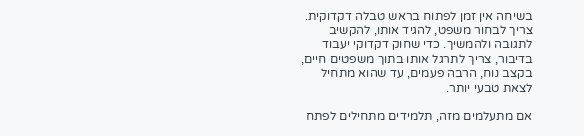בשיחה אין זמן לפתוח בראש טבלה דקדוקית. צריך לבחור משפט, להגיד אותו, להקשיב לתגובה ולהמשיך. כדי שחוק דקדוקי יעבוד בדיבור, צריך לתרגל אותו בתוך משפטים חיים, בקצב נוח, הרבה פעמים, עד שהוא מתחיל לצאת טבעי יותר.

אם מתעלמים מזה, תלמידים מתחילים לפתח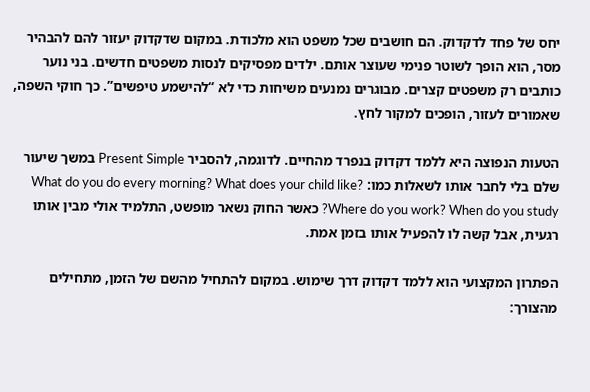יחס של פחד לדקדוק. הם חושבים שכל משפט הוא מלכודת. במקום שדקדוק יעזור להם להבהיר מסר, הוא הופך לשוטר פנימי שעוצר אותם. ילדים מפסיקים לנסות משפטים חדשים. בני נוער כותבים רק משפטים קצרים. מבוגרים נמנעים משיחות כדי לא “להישמע טיפשים”. כך חוקי השפה, שאמורים לעזור, הופכים למקור לחץ.

הטעות הנפוצה היא ללמד דקדוק בנפרד מהחיים. לדוגמה, להסביר Present Simple במשך שיעור שלם בלי לחבר אותו לשאלות כמו: What do you do every morning? What does your child like? Where do you work? When do you study? כאשר החוק נשאר מופשט, התלמיד אולי מבין אותו רגעית, אבל קשה לו להפעיל אותו בזמן אמת.

הפתרון המקצועי הוא ללמד דקדוק דרך שימוש. במקום להתחיל מהשם של הזמן, מתחילים מהצורך: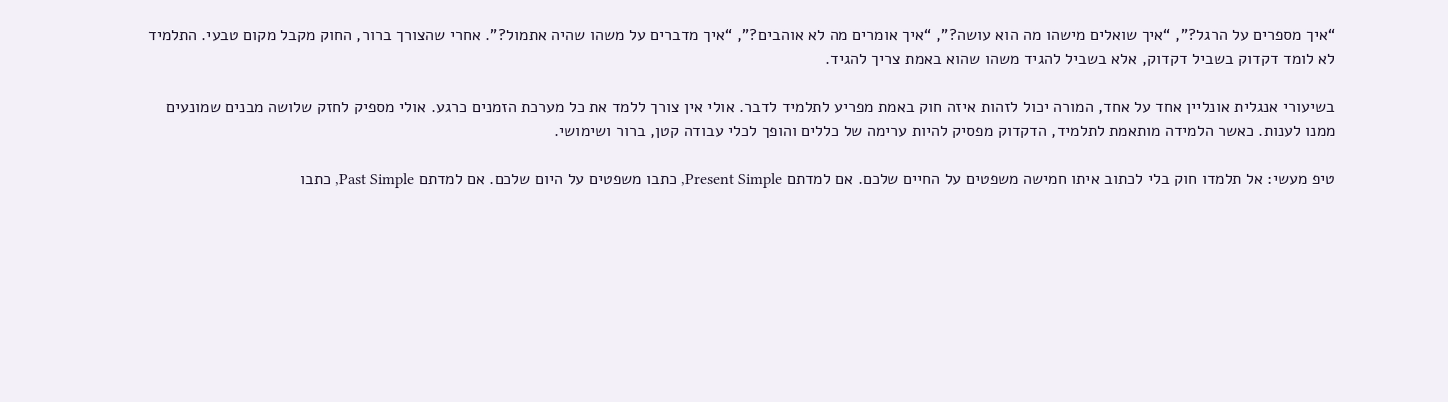“איך מספרים על הרגל?”, “איך שואלים מישהו מה הוא עושה?”, “איך אומרים מה לא אוהבים?”, “איך מדברים על משהו שהיה אתמול?”. אחרי שהצורך ברור, החוק מקבל מקום טבעי. התלמיד לא לומד דקדוק בשביל דקדוק, אלא בשביל להגיד משהו שהוא באמת צריך להגיד.

בשיעורי אנגלית אונליין אחד על אחד, המורה יכול לזהות איזה חוק באמת מפריע לתלמיד לדבר. אולי אין צורך ללמד את כל מערכת הזמנים כרגע. אולי מספיק לחזק שלושה מבנים שמונעים ממנו לענות. כאשר הלמידה מותאמת לתלמיד, הדקדוק מפסיק להיות ערימה של כללים והופך לכלי עבודה קטן, ברור ושימושי.

טיפ מעשי: אל תלמדו חוק בלי לכתוב איתו חמישה משפטים על החיים שלכם. אם למדתם Present Simple, כתבו משפטים על היום שלכם. אם למדתם Past Simple, כתבו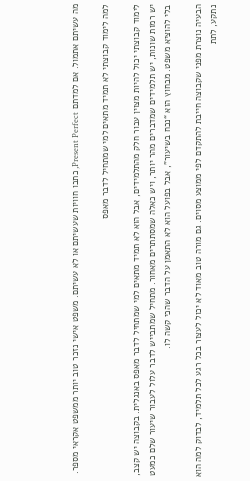מה עשיתם אתמול. אם למדתם Present Perfect, כתבו חוויות שעשיתם או לא עשיתם. משפט אישי נזכר טוב יותר ממשפט אקראי מספר.

למה לימוד קבוצתי לא תמיד מתאים למי שמתחיל לדבר מאפס

לימוד קבוצתי יכול להיות מצוין עבור חלק מהתלמידים, אבל הוא לא תמיד מתאים למי שמתחיל לדבר מאפס באנגלית. בקבוצה יש קצב, יש רמות שונות, יש תלמידים שמדברים מהר יותר, ויש כאלה שמסתתרים מאחור. מתחיל שמתבייש לדבר עלול לעבור שיעור שלם כמעט בלי להוציא משפט. מבחוץ הוא “נכח בשיעור”, אבל בפועל הוא לא התאמן על הדבר שהכי קשה לו.

הבעיה נוצרת מפני שקבוצה חייבת להתקדם לפי ממוצע מסוים. גם מורה טוב מאוד לא יכול לעצור בכל רגע לכל תלמיד, לבדוק למה הוא נתקע, לתת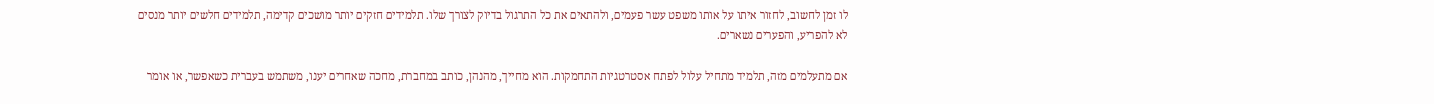לו זמן לחשוב, לחזור איתו על אותו משפט עשר פעמים, ולהתאים את כל התרגול בדיוק לצורך שלו. תלמידים חזקים יותר מושכים קדימה, תלמידים חלשים יותר מנסים לא להפריע, והפערים נשארים.

אם מתעלמים מזה, תלמיד מתחיל עלול לפתח אסטרטגיות התחמקות. הוא מחייך, מהנהן, כותב במחברת, מחכה שאחרים יענו, משתמש בעברית כשאפשר, או אומר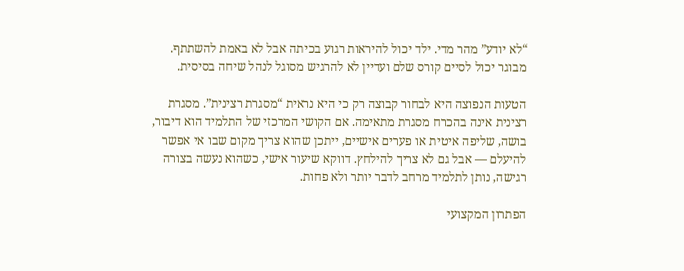“לא יודע” מהר מדי. ילד יכול להיראות רגוע בכיתה אבל לא באמת להשתתף. מבוגר יכול לסיים קורס שלם ועדיין לא להרגיש מסוגל לנהל שיחה בסיסית.

הטעות הנפוצה היא לבחור קבוצה רק כי היא נראית “מסגרת רצינית”. מסגרת רצינית אינה בהכרח מסגרת מתאימה. אם הקושי המרכזי של התלמיד הוא דיבור, בושה, שליפה איטית או פערים אישיים, ייתכן שהוא צריך מקום שבו אי אפשר להיעלם — אבל גם לא צריך להילחץ. דווקא שיעור אישי, כשהוא נעשה בצורה רגישה, נותן לתלמיד מרחב לדבר יותר ולא פחות.

הפתרון המקצועי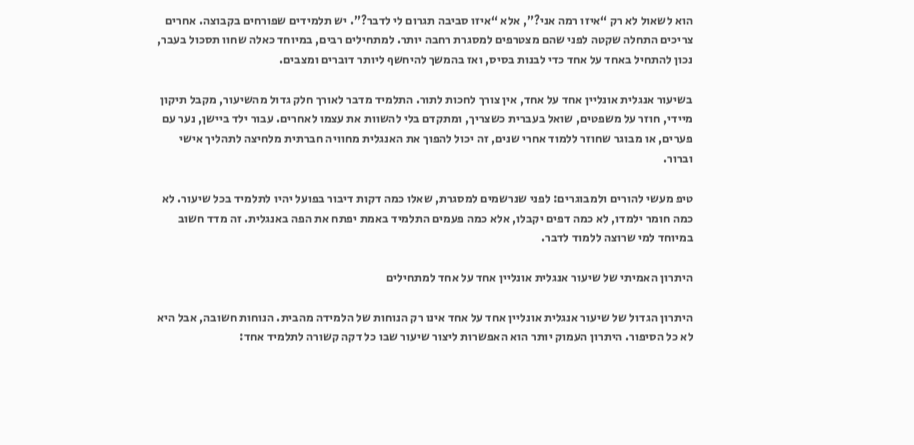הוא לשאול לא רק “איזו רמה אני?”, אלא “איזו סביבה תגרום לי לדבר?”. יש תלמידים שפורחים בקבוצה. אחרים צריכים התחלה שקטה לפני שהם מצטרפים למסגרת רחבה יותר. למתחילים רבים, במיוחד כאלה שחוו תסכול בעבר, נכון להתחיל באחד על אחד כדי לבנות בסיס, ואז בהמשך להיחשף ליותר דוברים ומצבים.

בשיעור אנגלית אונליין אחד על אחד, אין צורך לחכות לתור. התלמיד מדבר לאורך חלק גדול מהשיעור, מקבל תיקון מיידי, חוזר על משפטים, שואל בעברית כשצריך, ומתקדם בלי להשוות את עצמו לאחרים. עבור ילד ביישן, נער עם פערים, או מבוגר שחוזר ללמוד אחרי שנים, זה יכול להפוך את האנגלית מחוויה חברתית מלחיצה לתהליך אישי וברור.

טיפ מעשי להורים ולמבוגרים: לפני שנרשמים למסגרת, שאלו כמה דקות דיבור בפועל יהיו לתלמיד בכל שיעור. לא כמה חומר ילמדו, לא כמה דפים יקבלו, אלא כמה פעמים התלמיד באמת יפתח את הפה באנגלית. זה מדד חשוב במיוחד למי שרוצה ללמוד לדבר.

היתרון האמיתי של שיעור אנגלית אונליין אחד על אחד למתחילים

היתרון הגדול של שיעור אנגלית אונליין אחד על אחד אינו רק הנוחות של הלמידה מהבית. הנוחות חשובה, אבל היא לא כל הסיפור. היתרון העמוק יותר הוא האפשרות ליצור שיעור שבו כל דקה קשורה לתלמיד אחד: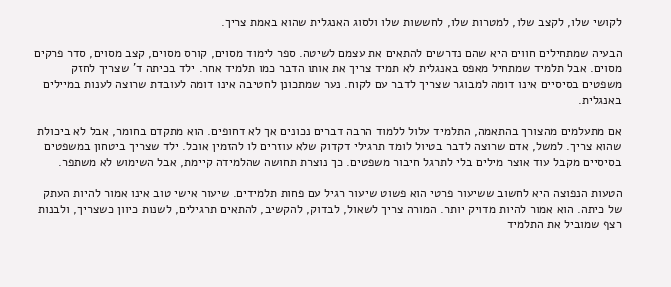לקושי שלו, לקצב שלו, למטרות שלו, לחששות שלו ולסוג האנגלית שהוא באמת צריך.

הבעיה שמתחילים חווים היא שהם נדרשים להתאים את עצמם לשיטה. ספר לימוד מסוים, קורס מסוים, קצב מסוים, סדר פרקים מסוים. אבל תלמיד שמתחיל מאפס באנגלית לא תמיד צריך את אותו הדבר כמו תלמיד אחר. ילד בכיתה ד' שצריך לחזק משפטים בסיסיים אינו דומה למבוגר שצריך לדבר עם לקוח. נער שמתכונן לחטיבה אינו דומה לעובדת שרוצה לענות במיילים באנגלית.

אם מתעלמים מהצורך בהתאמה, התלמיד עלול ללמוד הרבה דברים נכונים אך לא דחופים. הוא מתקדם בחומר, אבל לא ביכולת שהוא צריך. למשל, אדם שרוצה לדבר בטיול לומד תרגילי דקדוק שלא עוזרים לו להזמין אוכל. ילד שצריך ביטחון במשפטים בסיסיים מקבל עוד אוצר מילים בלי לתרגל חיבור משפטים. כך נוצרת תחושה שהלמידה קיימת, אבל השימוש לא משתפר.

הטעות הנפוצה היא לחשוב ששיעור פרטי הוא פשוט שיעור רגיל עם פחות תלמידים. שיעור אישי טוב אינו אמור להיות העתק של כיתה. הוא אמור להיות מדויק יותר. המורה צריך לשאול, לבדוק, להקשיב, להתאים תרגילים, לשנות כיוון כשצריך, ולבנות רצף שמוביל את התלמיד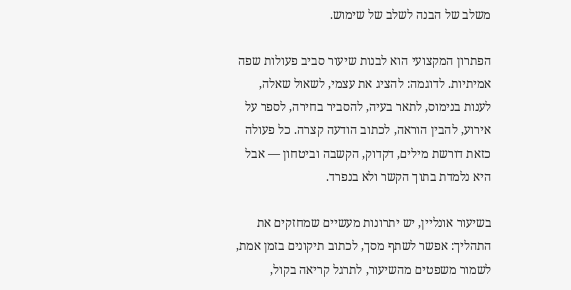משלב של הבנה לשלב של שימוש.

הפתרון המקצועי הוא לבנות שיעור סביב פעולות שפה אמיתיות. לדוגמה: להציג את עצמי, לשאול שאלה, לענות בנימוס, לתאר בעיה, להסביר בחירה, לספר על אירוע, להבין הוראה, לכתוב הודעה קצרה. כל פעולה כזאת דורשת מילים, דקדוק, הקשבה וביטחון — אבל היא נלמדת בתוך הקשר ולא בנפרד.

בשיעור אונליין, יש יתרונות מעשיים שמחזקים את התהליך: אפשר לשתף מסך, לכתוב תיקונים בזמן אמת, לשמור משפטים מהשיעור, לתרגל קריאה בקול,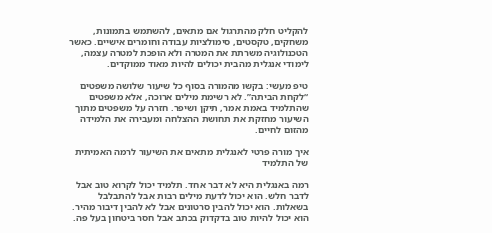להקליט חלק מהתרגול אם מתאים, להשתמש בתמונות, משחקים, טקסטים, סימולציות עבודה וחומרים אישיים. כאשר הטכנולוגיה משרתת את המטרה ולא הופכת למטרה עצמה, לימודי אנגלית מהבית יכולים להיות מאוד ממוקדים.

טיפ מעשי: בקשו מהמורה בסוף כל שיעור שלושה משפטים “לקחת הביתה”. לא רשימת מילים ארוכה, אלא משפטים שהתלמיד באמת אמר, תיקן ושיפר. חזרה על משפטים מתוך השיעור מחזקת את תחושת ההצלחה ומעבירה את הלמידה מהזום לחיים.

איך מורה פרטי לאנגלית מתאים את השיעור לרמה האמיתית של התלמיד

רמה באנגלית היא לא דבר אחד. תלמיד יכול לקרוא טוב אבל לדבר חלש. הוא יכול לדעת מילים רבות אבל להתבלבל בשאלות. הוא יכול להבין סרטונים אבל לא להבין דיבור מהיר. הוא יכול להיות טוב בדקדוק בכתב אבל חסר ביטחון בעל פה.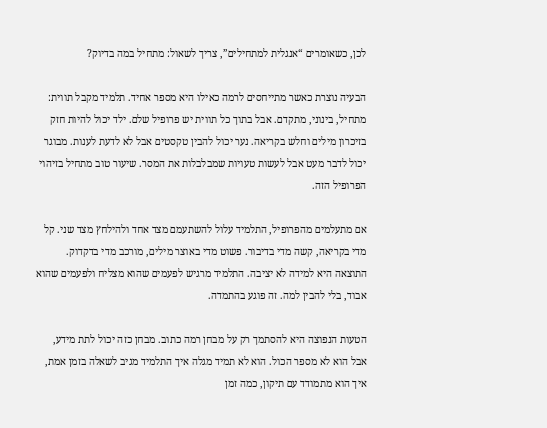לכן, כשאומרים “אנגלית למתחילים”, צריך לשאול: מתחיל במה בדיוק?

הבעיה נוצרת כאשר מתייחסים לרמה כאילו היא מספר אחיד. תלמיד מקבל תווית: מתחיל, בינוני, מתקדם. אבל בתוך כל תווית יש פרופיל שלם. ילד יכול להיות חזק בזיכרון מילים וחלש בקריאה. נער יכול להבין טקסטים אבל לא לדעת לענות. מבוגר יכול לדבר מעט אבל לעשות טעויות שמבלבלות את המסר. שיעור טוב מתחיל בזיהוי הפרופיל הזה.

אם מתעלמים מהפרופיל, התלמיד עלול להשתעמם מצד אחד ולהילחץ מצד שני. קל מדי בקריאה, קשה מדי בדיבור. פשוט מדי באוצר מילים, מורכב מדי בדקדוק. התוצאה היא למידה לא יציבה. התלמיד מרגיש לפעמים שהוא מצליח ולפעמים שהוא אבוד, בלי להבין למה. זה פוגע בהתמדה.

הטעות הנפוצה היא להסתמך רק על מבחן רמה כתוב. מבחן כזה יכול לתת מידע, אבל הוא לא מספר הכול. הוא לא תמיד מגלה איך התלמיד מגיב לשאלה בזמן אמת, איך הוא מתמודד עם תיקון, כמה זמן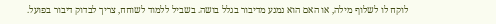לוקח לו לשלוף מילה, או האם הוא נמנע מדיבור בגלל בושה. בשביל ללמוד לשוחח, צריך לבדוק דיבור בפועל.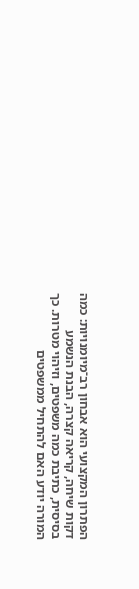הפתרון המקצועי הוא אבחון רב־מיומנויות: כמה דקות שיחה, קריאה קצרה, הבנת הנשמע בסיסית, כתיבת כמה משפטים, וזיהוי מטרות. כך המורה יודע האם להתחיל ממשפטים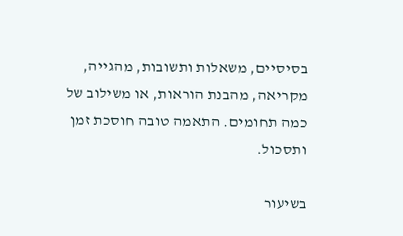בסיסיים, משאלות ותשובות, מהגייה, מקריאה, מהבנת הוראות, או משילוב של כמה תחומים. התאמה טובה חוסכת זמן ותסכול.

בשיעור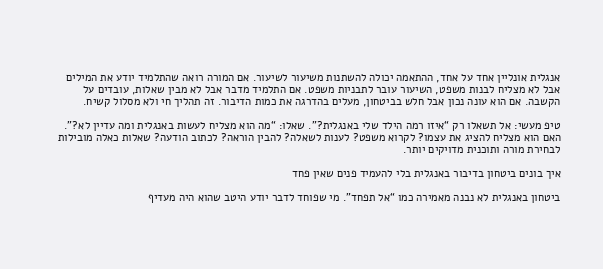אנגלית אונליין אחד על אחד, ההתאמה יכולה להשתנות משיעור לשיעור. אם המורה רואה שהתלמיד יודע את המילים אבל לא מצליח לבנות משפט, השיעור עובר לתבניות משפט. אם התלמיד מדבר אבל לא מבין שאלות, עובדים על הקשבה. אם הוא עונה נכון אבל חלש בביטחון, מעלים בהדרגה את כמות הדיבור. זה תהליך חי ולא מסלול קשיח.

טיפ מעשי: אל תשאלו רק “איזו רמה הילד שלי באנגלית?”. שאלו: “מה הוא מצליח לעשות באנגלית ומה עדיין לא?”. האם הוא מצליח להציג את עצמו? לקרוא משפט? לענות לשאלה? להבין הוראה? לכתוב הודעה? שאלות כאלה מובילות לבחירת מורה ותוכנית מדויקים יותר.

איך בונים ביטחון בדיבור באנגלית בלי להעמיד פנים שאין פחד

ביטחון באנגלית לא נבנה מאמירה כמו “אל תפחד”. מי שפוחד לדבר יודע היטב שהוא היה מעדיף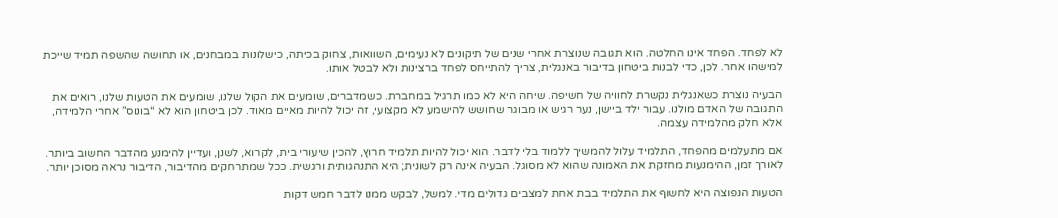לא לפחד. הפחד אינו החלטה. הוא תגובה שנוצרת אחרי שנים של תיקונים לא נעימים, השוואות, צחוק בכיתה, כישלונות במבחנים, או תחושה שהשפה תמיד שייכת למישהו אחר. לכן, כדי לבנות ביטחון בדיבור באנגלית, צריך להתייחס לפחד ברצינות ולא לבטל אותו.

הבעיה נוצרת כשאנגלית נקשרת לחוויה של חשיפה. שיחה היא לא כמו תרגיל במחברת. כשמדברים, שומעים את הקול שלנו, שומעים את הטעות שלנו, רואים את התגובה של האדם מולנו. עבור ילד ביישן, נער רגיש או מבוגר שחושש להישמע לא מקצועי, זה יכול להיות מאיים מאוד. לכן ביטחון הוא לא “בונוס” אחרי הלמידה, אלא חלק מהלמידה עצמה.

אם מתעלמים מהפחד, התלמיד עלול להמשיך ללמוד בלי לדבר. הוא יכול להיות תלמיד חרוץ, להכין שיעורי בית, לקרוא, לשנן, ועדיין להימנע מהדבר החשוב ביותר. לאורך זמן, ההימנעות מחזקת את האמונה שהוא לא מסוגל. הבעיה אינה רק לשונית; היא התנהגותית ורגשית. ככל שמתרחקים מהדיבור, הדיבור נראה מסוכן יותר.

הטעות הנפוצה היא לחשוף את התלמיד בבת אחת למצבים גדולים מדי. למשל, לבקש ממנו לדבר חמש דקות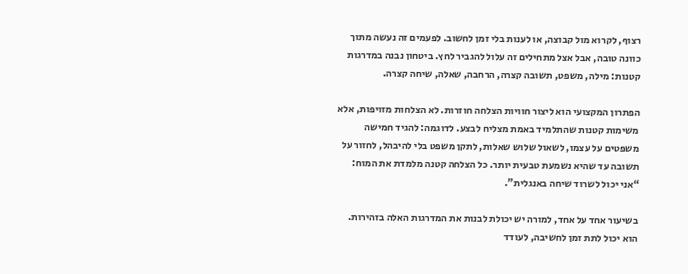רצוף, לקרוא מול קבוצה, או לענות בלי זמן לחשוב. לפעמים זה נעשה מתוך כוונה טובה, אבל אצל מתחילים זה עלול להגביר לחץ. ביטחון נבנה במדרגות קטנות: מילה, משפט, תשובה קצרה, הרחבה, שאלה, שיחה קצרה.

הפתרון המקצועי הוא ליצור חוויות הצלחה חוזרות. לא הצלחות מזויפות, אלא משימות קטנות שהתלמיד באמת מצליח לבצע. לדוגמה: להגיד חמישה משפטים על עצמו, לשאול שלוש שאלות, לתקן משפט בלי להיבהל, לחזור על תשובה עד שהיא נשמעת טבעית יותר. כל הצלחה קטנה מלמדת את המוח: “אני יכול לשרוד שיחה באנגלית”.

בשיעור אחד על אחד, למורה יש יכולת לבנות את המדרגות האלה בזהירות. הוא יכול לתת זמן לחשיבה, לעודד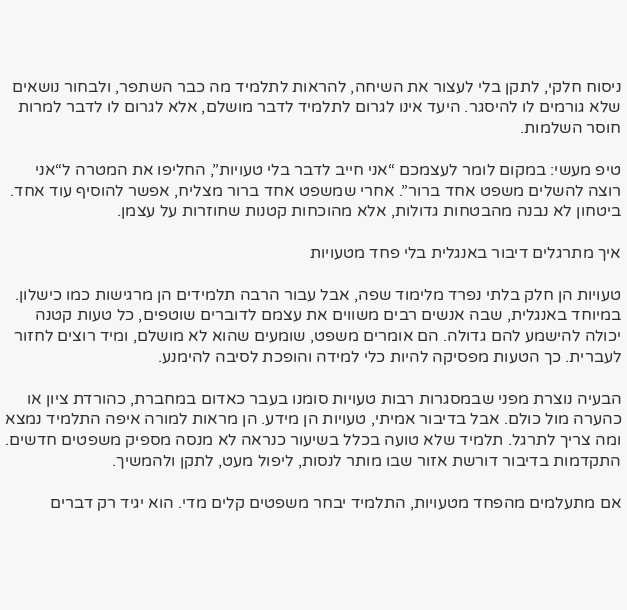ניסוח חלקי, לתקן בלי לעצור את השיחה, להראות לתלמיד מה כבר השתפר, ולבחור נושאים שלא גורמים לו להיסגר. היעד אינו לגרום לתלמיד לדבר מושלם, אלא לגרום לו לדבר למרות חוסר השלמות.

טיפ מעשי: במקום לומר לעצמכם “אני חייב לדבר בלי טעויות”, החליפו את המטרה ל“אני רוצה להשלים משפט אחד ברור”. אחרי שמשפט אחד ברור מצליח, אפשר להוסיף עוד אחד. ביטחון לא נבנה מהבטחות גדולות, אלא מהוכחות קטנות שחוזרות על עצמן.

איך מתרגלים דיבור באנגלית בלי פחד מטעויות

טעויות הן חלק בלתי נפרד מלימוד שפה, אבל עבור הרבה תלמידים הן מרגישות כמו כישלון. במיוחד באנגלית, שבה אנשים רבים משווים את עצמם לדוברים שוטפים, כל טעות קטנה יכולה להישמע להם גדולה. הם אומרים משפט, שומעים שהוא לא מושלם, ומיד רוצים לחזור לעברית. כך הטעות מפסיקה להיות כלי למידה והופכת לסיבה להימנע.

הבעיה נוצרת מפני שבמסגרות רבות טעויות סומנו בעבר כאדום במחברת, כהורדת ציון או כהערה מול כולם. אבל בדיבור אמיתי, טעויות הן מידע. הן מראות למורה איפה התלמיד נמצא ומה צריך לתרגל. תלמיד שלא טועה בכלל בשיעור כנראה לא מנסה מספיק משפטים חדשים. התקדמות בדיבור דורשת אזור שבו מותר לנסות, ליפול מעט, לתקן ולהמשיך.

אם מתעלמים מהפחד מטעויות, התלמיד יבחר משפטים קלים מדי. הוא יגיד רק דברים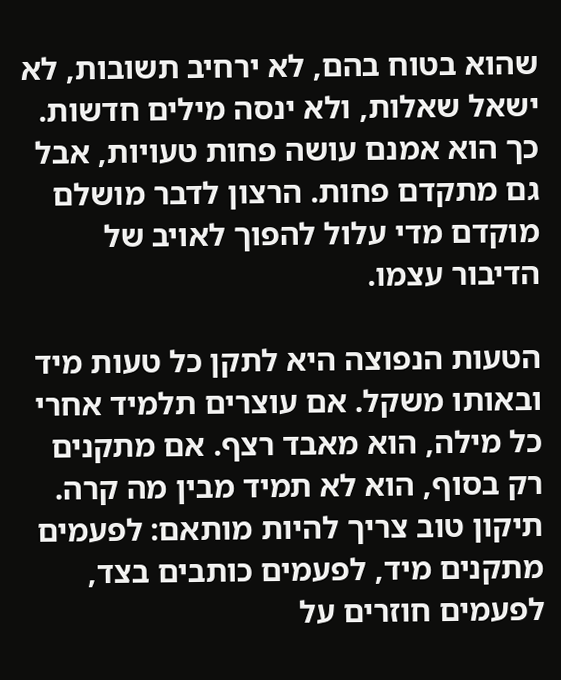שהוא בטוח בהם, לא ירחיב תשובות, לא ישאל שאלות, ולא ינסה מילים חדשות. כך הוא אמנם עושה פחות טעויות, אבל גם מתקדם פחות. הרצון לדבר מושלם מוקדם מדי עלול להפוך לאויב של הדיבור עצמו.

הטעות הנפוצה היא לתקן כל טעות מיד ובאותו משקל. אם עוצרים תלמיד אחרי כל מילה, הוא מאבד רצף. אם מתקנים רק בסוף, הוא לא תמיד מבין מה קרה. תיקון טוב צריך להיות מותאם: לפעמים מתקנים מיד, לפעמים כותבים בצד, לפעמים חוזרים על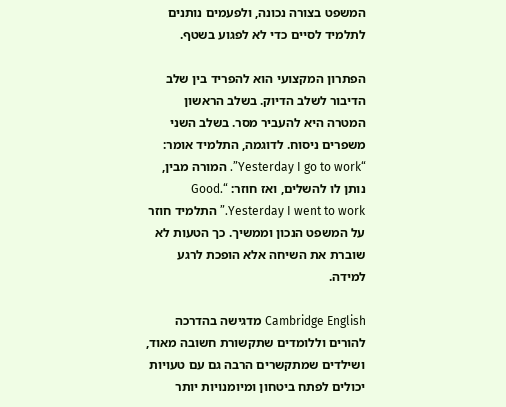המשפט בצורה נכונה, ולפעמים נותנים לתלמיד לסיים כדי לא לפגוע בשטף.

הפתרון המקצועי הוא להפריד בין שלב הדיבור לשלב הדיוק. בשלב הראשון המטרה היא להעביר מסר. בשלב השני משפרים ניסוח. לדוגמה, התלמיד אומר: “Yesterday I go to work”. המורה מבין, נותן לו להשלים, ואז חוזר: “Good. Yesterday I went to work.” התלמיד חוזר על המשפט הנכון וממשיך. כך הטעות לא שוברת את השיחה אלא הופכת לרגע למידה.

Cambridge English מדגישה בהדרכה להורים וללומדים שתקשורת חשובה מאוד, ושילדים שמתקשרים הרבה גם עם טעויות יכולים לפתח ביטחון ומיומנויות יותר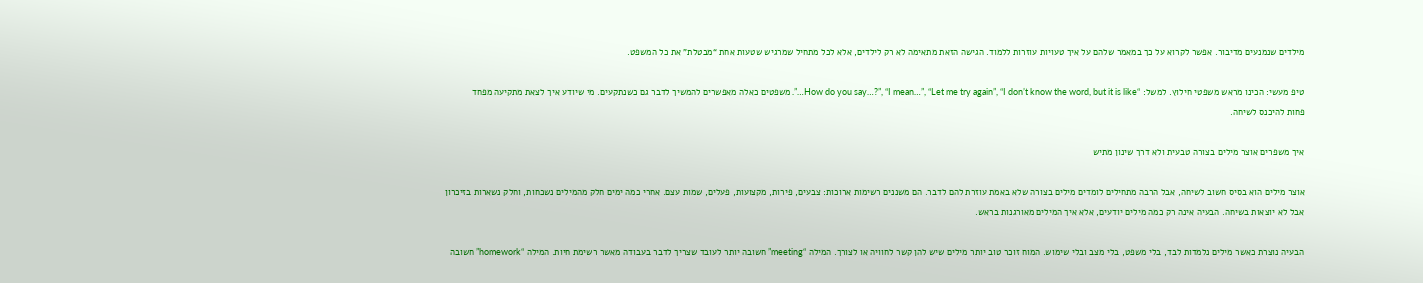מילדים שנמנעים מדיבור. אפשר לקרוא על כך במאמר שלהם על איך טעויות עוזרות ללמוד. הגישה הזאת מתאימה לא רק לילדים, אלא לכל מתחיל שמרגיש שטעות אחת “מבטלת” את כל המשפט.

טיפ מעשי: הכינו מראש משפטי חילוץ. למשל: “How do you say…?”, “I mean…”, “Let me try again”, “I don’t know the word, but it is like…”. משפטים כאלה מאפשרים להמשיך לדבר גם כשנתקעים. מי שיודע איך לצאת מתקיעה מפחד פחות להיכנס לשיחה.

איך משפרים אוצר מילים בצורה טבעית ולא דרך שינון מתיש

אוצר מילים הוא בסיס חשוב לשיחה, אבל הרבה מתחילים לומדים מילים בצורה שלא באמת עוזרת להם לדבר. הם משננים רשימות ארוכות: צבעים, פירות, מקצועות, פעלים, שמות עצם. אחרי כמה ימים חלק מהמילים נשכחות, וחלק נשארות בזיכרון אבל לא יוצאות בשיחה. הבעיה אינה רק כמה מילים יודעים, אלא איך המילים מאורגנות בראש.

הבעיה נוצרת כאשר מילים נלמדות לבד, בלי משפט, בלי מצב ובלי שימוש. המוח זוכר טוב יותר מילים שיש להן קשר לחוויה או לצורך. המילה “meeting” חשובה יותר לעובד שצריך לדבר בעבודה מאשר רשימת חיות. המילה “homework” חשובה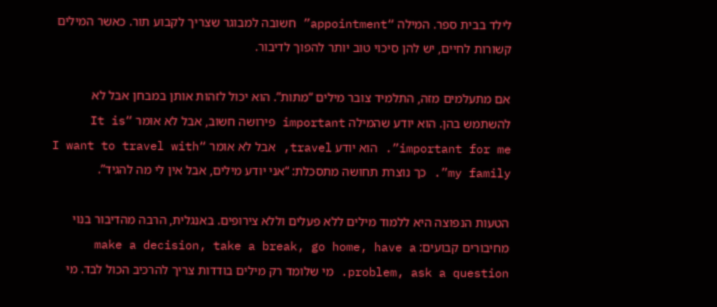לילד בבית ספר. המילה “appointment” חשובה למבוגר שצריך לקבוע תור. כאשר המילים קשורות לחיים, יש להן סיכוי טוב יותר להפוך לדיבור.

אם מתעלמים מזה, התלמיד צובר מילים “מתות”. הוא יכול לזהות אותן במבחן אבל לא להשתמש בהן. הוא יודע שהמילה important פירושה חשוב, אבל לא אומר “It is important for me”. הוא יודע travel, אבל לא אומר “I want to travel with my family”. כך נוצרת תחושה מתסכלת: “אני יודע מילים, אבל אין לי מה להגיד”.

הטעות הנפוצה היא ללמוד מילים ללא פעלים וללא צירופים. באנגלית, הרבה מהדיבור בנוי מחיבורים קבועים: make a decision, take a break, go home, have a problem, ask a question. מי שלומד רק מילים בודדות צריך להרכיב הכול לבד. מי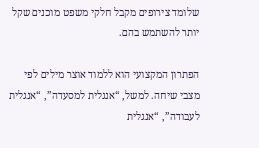שלומד צירופים מקבל חלקי משפט מוכנים שקל יותר להשתמש בהם.

הפתרון המקצועי הוא ללמוד אוצר מילים לפי מצבי שיחה. למשל, “אנגלית למסעדה”, “אנגלית לעבודה”, “אנגלית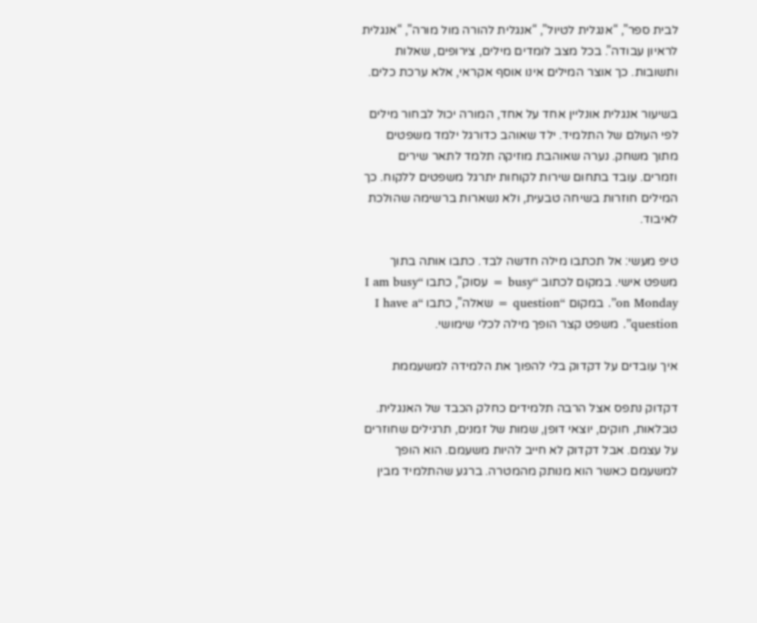לבית ספר”, “אנגלית לטיול”, “אנגלית להורה מול מורה”, “אנגלית לראיון עבודה”. בכל מצב לומדים מילים, צירופים, שאלות ותשובות. כך אוצר המילים אינו אוסף אקראי, אלא ערכת כלים.

בשיעור אנגלית אונליין אחד על אחד, המורה יכול לבחור מילים לפי העולם של התלמיד. ילד שאוהב כדורגל ילמד משפטים מתוך משחק. נערה שאוהבת מוזיקה תלמד לתאר שירים וזמרים. עובד בתחום שירות לקוחות יתרגל משפטים ללקוח. כך המילים חוזרות בשיחה טבעית, ולא נשארות ברשימה שהולכת לאיבוד.

טיפ מעשי: אל תכתבו מילה חדשה לבד. כתבו אותה בתוך משפט אישי. במקום לכתוב “busy = עסוק”, כתבו “I am busy on Monday”. במקום “question = שאלה”, כתבו “I have a question”. משפט קצר הופך מילה לכלי שימושי.

איך עובדים על דקדוק בלי להפוך את הלמידה למשעממת

דקדוק נתפס אצל הרבה תלמידים כחלק הכבד של האנגלית. טבלאות, חוקים, יוצאי דופן, שמות של זמנים, תרגילים שחוזרים על עצמם. אבל דקדוק לא חייב להיות משעמם. הוא הופך למשעמם כאשר הוא מנותק מהמטרה. ברגע שהתלמיד מבין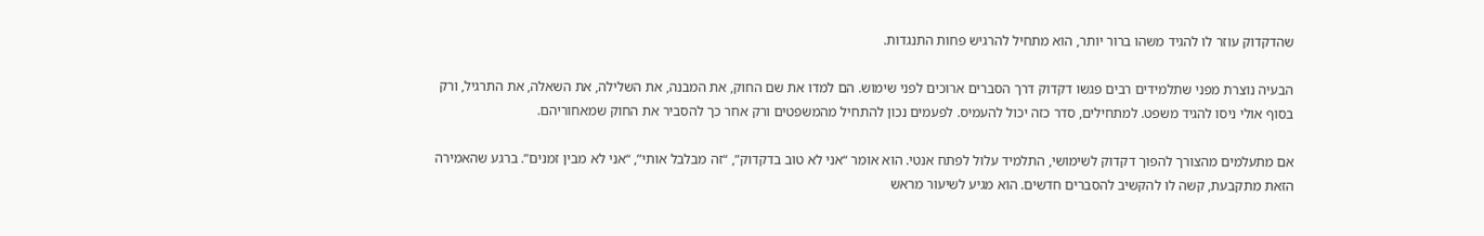שהדקדוק עוזר לו להגיד משהו ברור יותר, הוא מתחיל להרגיש פחות התנגדות.

הבעיה נוצרת מפני שתלמידים רבים פגשו דקדוק דרך הסברים ארוכים לפני שימוש. הם למדו את שם החוק, את המבנה, את השלילה, את השאלה, את התרגיל, ורק בסוף אולי ניסו להגיד משפט. למתחילים, סדר כזה יכול להעמיס. לפעמים נכון להתחיל מהמשפטים ורק אחר כך להסביר את החוק שמאחוריהם.

אם מתעלמים מהצורך להפוך דקדוק לשימושי, התלמיד עלול לפתח אנטי. הוא אומר “אני לא טוב בדקדוק”, “זה מבלבל אותי”, “אני לא מבין זמנים”. ברגע שהאמירה הזאת מתקבעת, קשה לו להקשיב להסברים חדשים. הוא מגיע לשיעור מראש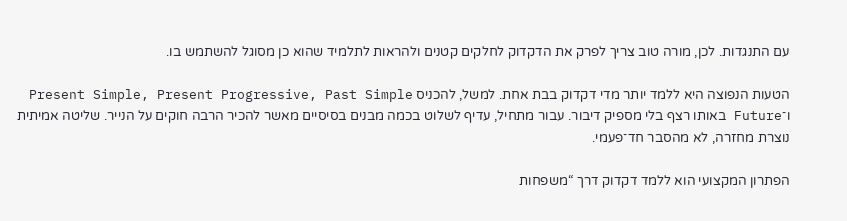עם התנגדות. לכן, מורה טוב צריך לפרק את הדקדוק לחלקים קטנים ולהראות לתלמיד שהוא כן מסוגל להשתמש בו.

הטעות הנפוצה היא ללמד יותר מדי דקדוק בבת אחת. למשל, להכניס Present Simple, Present Progressive, Past Simple ו־Future באותו רצף בלי מספיק דיבור. עבור מתחיל, עדיף לשלוט בכמה מבנים בסיסיים מאשר להכיר הרבה חוקים על הנייר. שליטה אמיתית נוצרת מחזרה, לא מהסבר חד־פעמי.

הפתרון המקצועי הוא ללמד דקדוק דרך “משפחות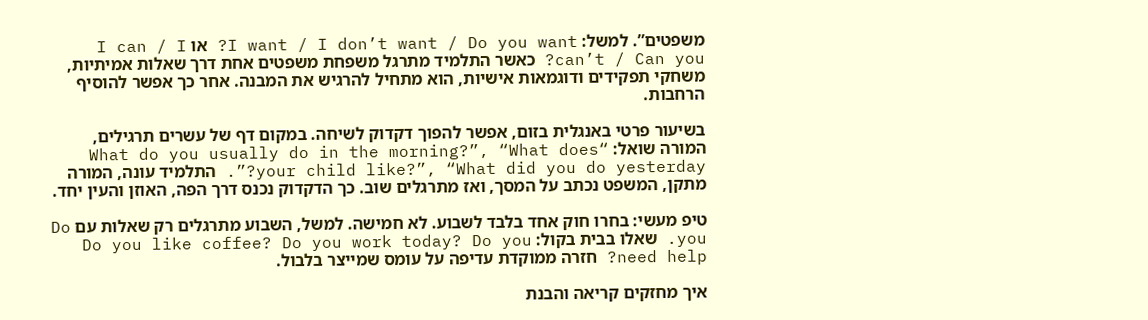משפטים”. למשל: I want / I don’t want / Do you want? או I can / I can’t / Can you? כאשר התלמיד מתרגל משפחת משפטים אחת דרך שאלות אמיתיות, משחקי תפקידים ודוגמאות אישיות, הוא מתחיל להרגיש את המבנה. אחר כך אפשר להוסיף הרחבות.

בשיעור פרטי באנגלית בזום, אפשר להפוך דקדוק לשיחה. במקום דף של עשרים תרגילים, המורה שואל: “What do you usually do in the morning?”, “What does your child like?”, “What did you do yesterday?”. התלמיד עונה, המורה מתקן, המשפט נכתב על המסך, ואז מתרגלים שוב. כך הדקדוק נכנס דרך הפה, האוזן והעין יחד.

טיפ מעשי: בחרו חוק אחד בלבד לשבוע. לא חמישה. למשל, השבוע מתרגלים רק שאלות עם Do you. שאלו בבית בקול: Do you like coffee? Do you work today? Do you need help? חזרה ממוקדת עדיפה על עומס שמייצר בלבול.

איך מחזקים קריאה והבנת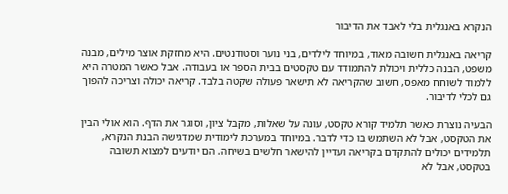הנקרא באנגלית בלי לאבד את הדיבור

קריאה באנגלית חשובה מאוד, במיוחד לילדים, בני נוער וסטודנטים. היא מחזקת אוצר מילים, מבנה משפט, הבנה כללית ויכולת להתמודד עם טקסטים בבית הספר או בעבודה. אבל כאשר המטרה היא ללמוד לשוחח מאפס, חשוב שהקריאה לא תישאר פעולה שקטה בלבד. קריאה יכולה וצריכה להפוך גם לכלי לדיבור.

הבעיה נוצרת כאשר תלמיד קורא טקסט, עונה על שאלות, מקבל ציון, וסוגר את הדף. הוא אולי הבין את הטקסט, אבל לא השתמש בו כדי לדבר. במיוחד במערכת לימודית שמדגישה הבנת הנקרא, תלמידים יכולים להתקדם בקריאה ועדיין להישאר חלשים בשיחה. הם יודעים למצוא תשובה בטקסט, אבל לא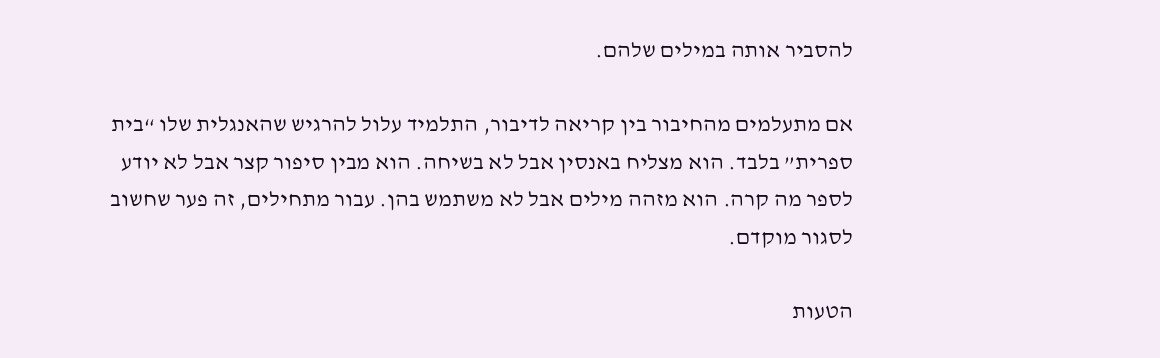להסביר אותה במילים שלהם.

אם מתעלמים מהחיבור בין קריאה לדיבור, התלמיד עלול להרגיש שהאנגלית שלו “בית ספרית” בלבד. הוא מצליח באנסין אבל לא בשיחה. הוא מבין סיפור קצר אבל לא יודע לספר מה קרה. הוא מזהה מילים אבל לא משתמש בהן. עבור מתחילים, זה פער שחשוב לסגור מוקדם.

הטעות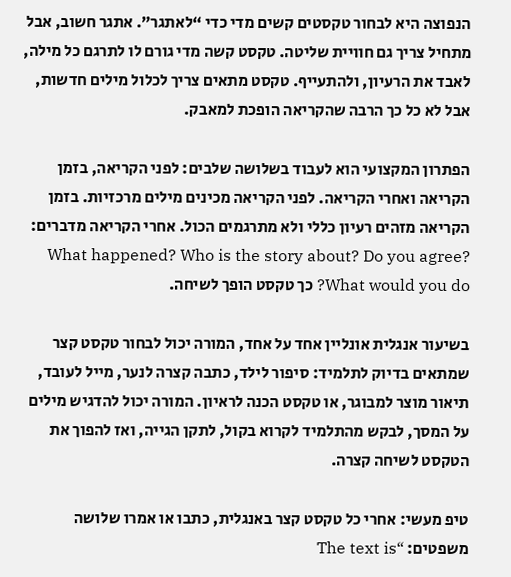הנפוצה היא לבחור טקסטים קשים מדי כדי “לאתגר”. אתגר חשוב, אבל מתחיל צריך גם חוויית שליטה. טקסט קשה מדי גורם לו לתרגם כל מילה, לאבד את הרעיון, ולהתעייף. טקסט מתאים צריך לכלול מילים חדשות, אבל לא כל כך הרבה שהקריאה הופכת למאבק.

הפתרון המקצועי הוא לעבוד בשלושה שלבים: לפני הקריאה, בזמן הקריאה ואחרי הקריאה. לפני הקריאה מכינים מילים מרכזיות. בזמן הקריאה מזהים רעיון כללי ולא מתרגמים הכול. אחרי הקריאה מדברים: What happened? Who is the story about? Do you agree? What would you do? כך טקסט הופך לשיחה.

בשיעור אנגלית אונליין אחד על אחד, המורה יכול לבחור טקסט קצר שמתאים בדיוק לתלמיד: סיפור לילד, כתבה קצרה לנער, מייל לעובד, תיאור מוצר למבוגר, או טקסט הכנה לראיון. המורה יכול להדגיש מילים על המסך, לבקש מהתלמיד לקרוא בקול, לתקן הגייה, ואז להפוך את הטקסט לשיחה קצרה.

טיפ מעשי: אחרי כל טקסט קצר באנגלית, כתבו או אמרו שלושה משפטים: “The text is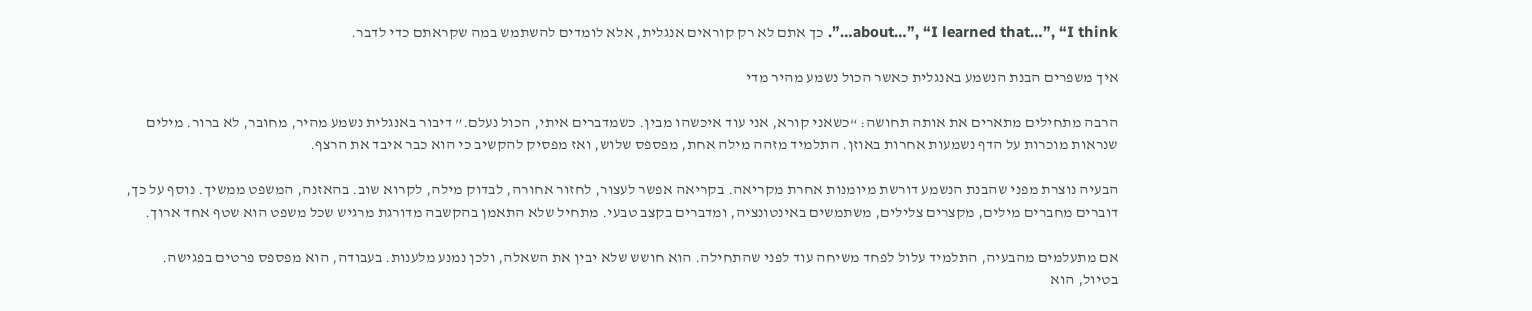about…”, “I learned that…”, “I think…”. כך אתם לא רק קוראים אנגלית, אלא לומדים להשתמש במה שקראתם כדי לדבר.

איך משפרים הבנת הנשמע באנגלית כאשר הכול נשמע מהיר מדי

הרבה מתחילים מתארים את אותה תחושה: “כשאני קורא, אני עוד איכשהו מבין. כשמדברים איתי, הכול נעלם.” דיבור באנגלית נשמע מהיר, מחובר, לא ברור. מילים שנראות מוכרות על הדף נשמעות אחרות באוזן. התלמיד מזהה מילה אחת, מפספס שלוש, ואז מפסיק להקשיב כי הוא כבר איבד את הרצף.

הבעיה נוצרת מפני שהבנת הנשמע דורשת מיומנות אחרת מקריאה. בקריאה אפשר לעצור, לחזור אחורה, לבדוק מילה, לקרוא שוב. בהאזנה, המשפט ממשיך. נוסף על כך, דוברים מחברים מילים, מקצרים צלילים, משתמשים באינטונציה, ומדברים בקצב טבעי. מתחיל שלא התאמן בהקשבה מדורגת מרגיש שכל משפט הוא שטף אחד ארוך.

אם מתעלמים מהבעיה, התלמיד עלול לפחד משיחה עוד לפני שהתחילה. הוא חושש שלא יבין את השאלה, ולכן נמנע מלענות. בעבודה, הוא מפספס פרטים בפגישה. בטיול, הוא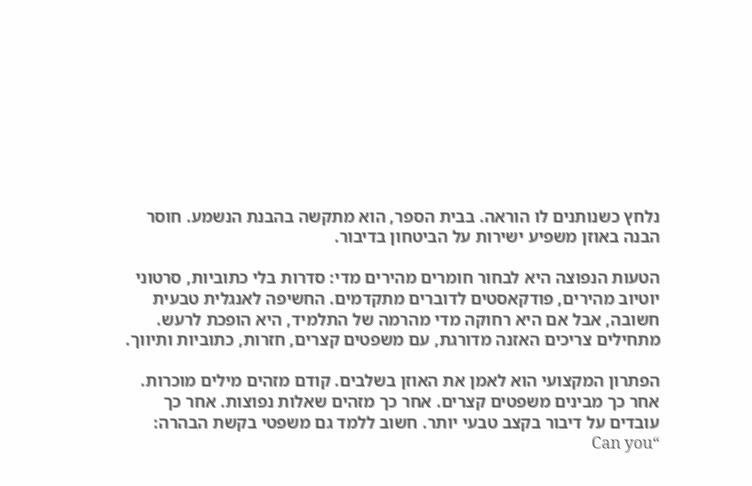נלחץ כשנותנים לו הוראה. בבית הספר, הוא מתקשה בהבנת הנשמע. חוסר הבנה באוזן משפיע ישירות על הביטחון בדיבור.

הטעות הנפוצה היא לבחור חומרים מהירים מדי: סדרות בלי כתוביות, סרטוני יוטיוב מהירים, פודקאסטים לדוברים מתקדמים. החשיפה לאנגלית טבעית חשובה, אבל אם היא רחוקה מדי מהרמה של התלמיד, היא הופכת לרעש. מתחילים צריכים האזנה מדורגת, עם משפטים קצרים, חזרות, כתוביות ותיווך.

הפתרון המקצועי הוא לאמן את האוזן בשלבים. קודם מזהים מילים מוכרות. אחר כך מבינים משפטים קצרים. אחר כך מזהים שאלות נפוצות. אחר כך עובדים על דיבור בקצב טבעי יותר. חשוב ללמד גם משפטי בקשת הבהרה: “Can you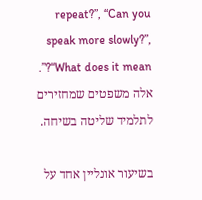repeat?”, “Can you speak more slowly?”, “What does it mean?”. אלה משפטים שמחזירים לתלמיד שליטה בשיחה.

בשיעור אונליין אחד על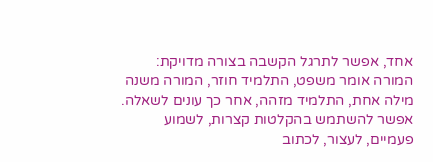אחד, אפשר לתרגל הקשבה בצורה מדויקת: המורה אומר משפט, התלמיד חוזר, המורה משנה מילה אחת, התלמיד מזהה, אחר כך עונים לשאלה. אפשר להשתמש בהקלטות קצרות, לשמוע פעמיים, לעצור, לכתוב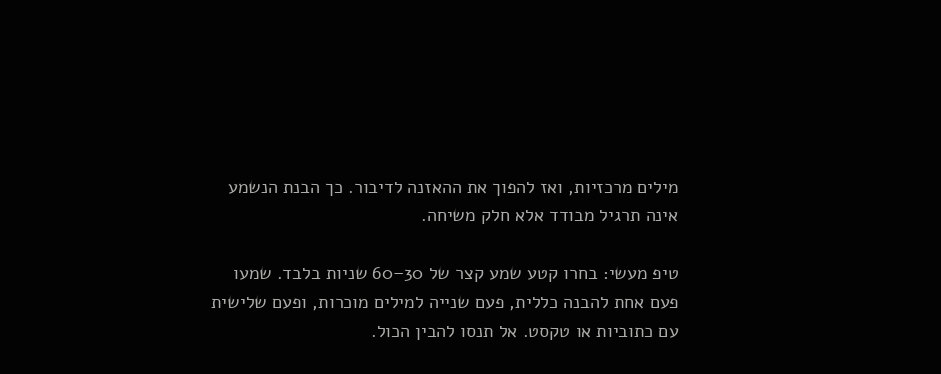מילים מרכזיות, ואז להפוך את ההאזנה לדיבור. כך הבנת הנשמע אינה תרגיל מבודד אלא חלק משיחה.

טיפ מעשי: בחרו קטע שמע קצר של 30–60 שניות בלבד. שמעו פעם אחת להבנה כללית, פעם שנייה למילים מוכרות, ופעם שלישית עם כתוביות או טקסט. אל תנסו להבין הכול.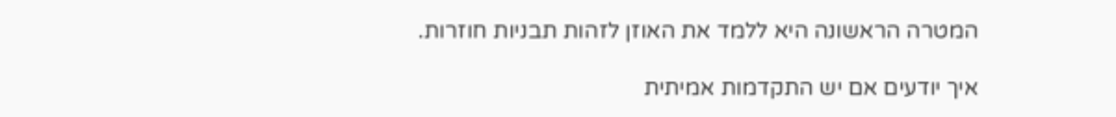המטרה הראשונה היא ללמד את האוזן לזהות תבניות חוזרות.

איך יודעים אם יש התקדמות אמיתית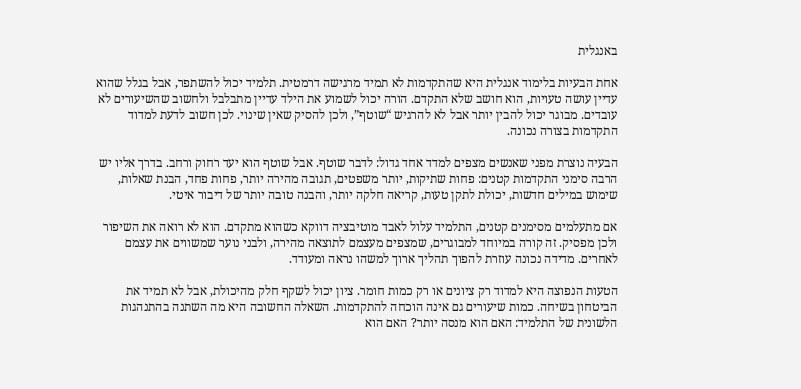באנגלית

אחת הבעיות בלימוד אנגלית היא שהתקדמות לא תמיד מרגישה דרמטית. תלמיד יכול להשתפר, אבל בגלל שהוא עדיין עושה טעויות, הוא חושב שלא התקדם. הורה יכול לשמוע את הילד עדיין מתבלבל ולחשוב שהשיעורים לא עובדים. מבוגר יכול להבין יותר אבל לא להרגיש “שוטף”, ולכן להסיק שאין שינוי. לכן חשוב לדעת למדוד התקדמות בצורה נכונה.

הבעיה נוצרת מפני שאנשים מצפים למדד אחד גדול: לדבר שוטף. אבל שוטף הוא יעד רחוק ורחב. בדרך אליו יש הרבה סימני התקדמות קטנים: פחות שתיקות, יותר משפטים, תגובה מהירה יותר, פחות פחד, הבנת שאלות, שימוש במילים חדשות, יכולת לתקן טעות, קריאה חלקה יותר, והבנה טובה יותר של דיבור איטי.

אם מתעלמים מסימנים קטנים, התלמיד עלול לאבד מוטיבציה דווקא כשהוא מתקדם. הוא לא רואה את השיפור ולכן מפסיק. זה קורה במיוחד למבוגרים, שמצפים מעצמם לתוצאה מהירה, ולבני נוער שמשווים את עצמם לאחרים. מדידה נכונה עוזרת להפוך תהליך ארוך למשהו נראה ומעודד.

הטעות הנפוצה היא למדוד רק ציונים או רק כמות חומר. ציון יכול לשקף חלק מהיכולת, אבל לא תמיד את הביטחון בשיחה. כמות שיעורים גם אינה הוכחה להתקדמות. השאלה החשובה היא מה השתנה בהתנהגות הלשונית של התלמיד: האם הוא מנסה יותר? האם הוא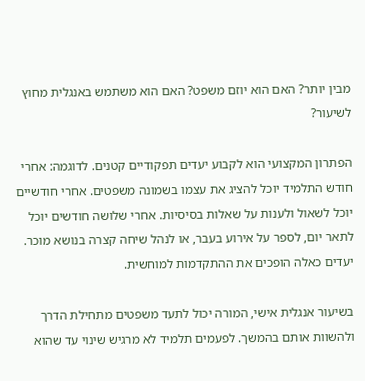מבין יותר? האם הוא יוזם משפט? האם הוא משתמש באנגלית מחוץ לשיעור?

הפתרון המקצועי הוא לקבוע יעדים תפקודיים קטנים. לדוגמה: אחרי חודש התלמיד יוכל להציג את עצמו בשמונה משפטים. אחרי חודשיים יוכל לשאול ולענות על שאלות בסיסיות. אחרי שלושה חודשים יוכל לתאר יום, לספר על אירוע בעבר, או לנהל שיחה קצרה בנושא מוכר. יעדים כאלה הופכים את ההתקדמות למוחשית.

בשיעור אנגלית אישי, המורה יכול לתעד משפטים מתחילת הדרך ולהשוות אותם בהמשך. לפעמים תלמיד לא מרגיש שינוי עד שהוא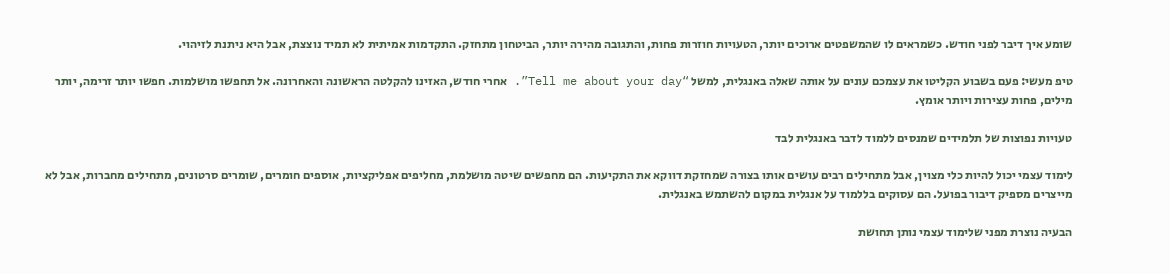שומע איך דיבר לפני חודש. כשמראים לו שהמשפטים ארוכים יותר, הטעויות חוזרות פחות, והתגובה מהירה יותר, הביטחון מתחזק. התקדמות אמיתית לא תמיד נוצצת, אבל היא ניתנת לזיהוי.

טיפ מעשי: פעם בשבוע הקליטו את עצמכם עונים על אותה שאלה באנגלית, למשל “Tell me about your day”. אחרי חודש, האזינו להקלטה הראשונה והאחרונה. אל תחפשו מושלמות. חפשו יותר זרימה, יותר מילים, פחות עצירות ויותר אומץ.

טעויות נפוצות של תלמידים שמנסים ללמוד לדבר באנגלית לבד

לימוד עצמי יכול להיות כלי מצוין, אבל מתחילים רבים עושים אותו בצורה שמחזקת דווקא את התקיעות. הם מחפשים שיטה מושלמת, מחליפים אפליקציות, אוספים חומרים, שומרים סרטונים, מתחילים מחברות, אבל לא מייצרים מספיק דיבור בפועל. הם עסוקים בללמוד על אנגלית במקום להשתמש באנגלית.

הבעיה נוצרת מפני שלימוד עצמי נותן תחושת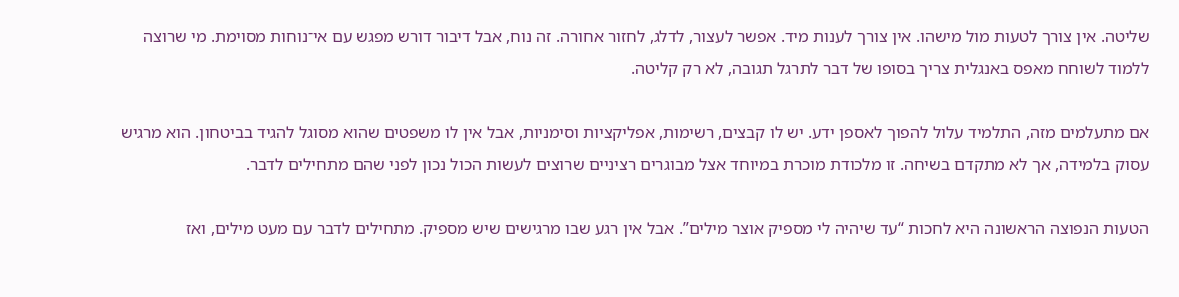שליטה. אין צורך לטעות מול מישהו. אין צורך לענות מיד. אפשר לעצור, לדלג, לחזור אחורה. זה נוח, אבל דיבור דורש מפגש עם אי־נוחות מסוימת. מי שרוצה ללמוד לשוחח מאפס באנגלית צריך בסופו של דבר לתרגל תגובה, לא רק קליטה.

אם מתעלמים מזה, התלמיד עלול להפוך לאספן ידע. יש לו קבצים, רשימות, אפליקציות וסימניות, אבל אין לו משפטים שהוא מסוגל להגיד בביטחון. הוא מרגיש עסוק בלמידה, אך לא מתקדם בשיחה. זו מלכודת מוכרת במיוחד אצל מבוגרים רציניים שרוצים לעשות הכול נכון לפני שהם מתחילים לדבר.

הטעות הנפוצה הראשונה היא לחכות “עד שיהיה לי מספיק אוצר מילים”. אבל אין רגע שבו מרגישים שיש מספיק. מתחילים לדבר עם מעט מילים, ואז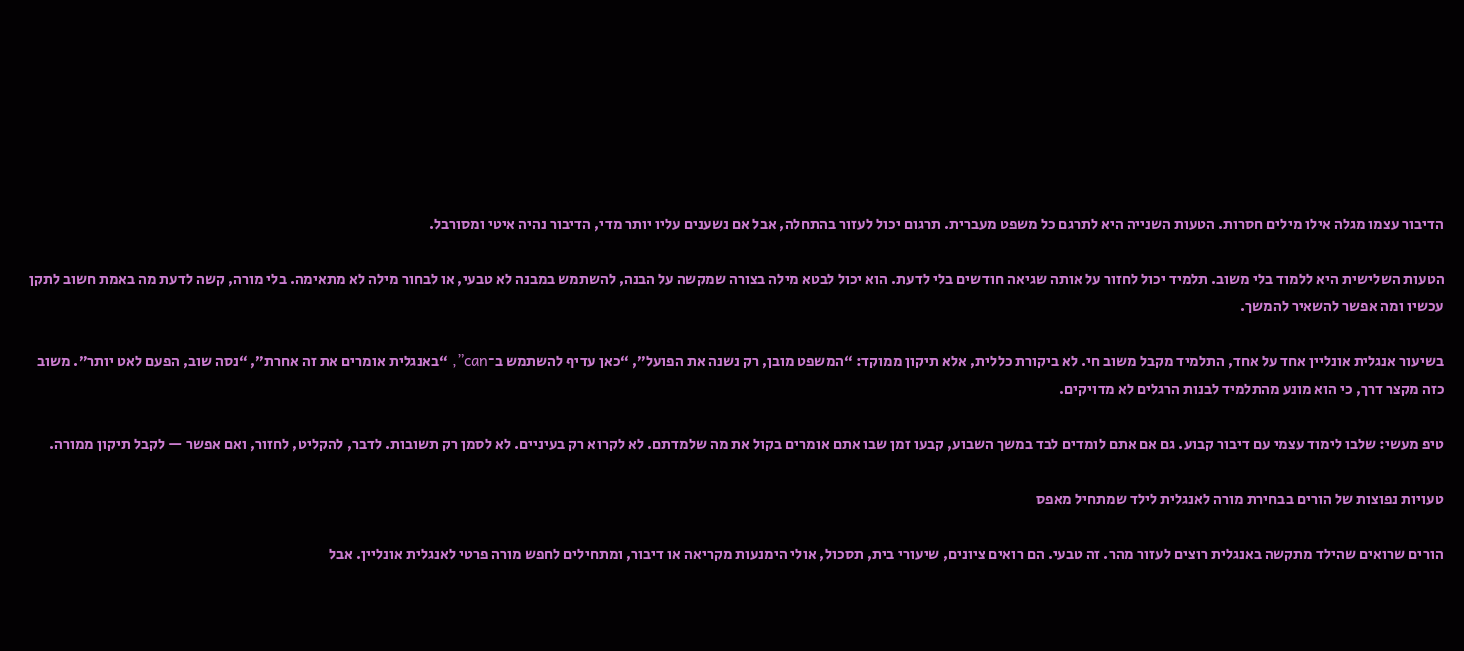הדיבור עצמו מגלה אילו מילים חסרות. הטעות השנייה היא לתרגם כל משפט מעברית. תרגום יכול לעזור בהתחלה, אבל אם נשענים עליו יותר מדי, הדיבור נהיה איטי ומסורבל.

הטעות השלישית היא ללמוד בלי משוב. תלמיד יכול לחזור על אותה שגיאה חודשים בלי לדעת. הוא יכול לבטא מילה בצורה שמקשה על הבנה, להשתמש במבנה לא טבעי, או לבחור מילה לא מתאימה. בלי מורה, קשה לדעת מה באמת חשוב לתקן עכשיו ומה אפשר להשאיר להמשך.

בשיעור אנגלית אונליין אחד על אחד, התלמיד מקבל משוב חי. לא ביקורת כללית, אלא תיקון ממוקד: “המשפט מובן, רק נשנה את הפועל”, “כאן עדיף להשתמש ב־can”, “באנגלית אומרים את זה אחרת”, “נסה שוב, הפעם לאט יותר”. משוב כזה מקצר דרך, כי הוא מונע מהתלמיד לבנות הרגלים לא מדויקים.

טיפ מעשי: שלבו לימוד עצמי עם דיבור קבוע. גם אם אתם לומדים לבד במשך השבוע, קבעו זמן שבו אתם אומרים בקול את מה שלמדתם. לא לקרוא רק בעיניים. לא לסמן רק תשובות. לדבר, להקליט, לחזור, ואם אפשר — לקבל תיקון ממורה.

טעויות נפוצות של הורים בבחירת מורה לאנגלית לילד שמתחיל מאפס

הורים שרואים שהילד מתקשה באנגלית רוצים לעזור מהר. זה טבעי. הם רואים ציונים, שיעורי בית, תסכול, אולי הימנעות מקריאה או דיבור, ומתחילים לחפש מורה פרטי לאנגלית אונליין. אבל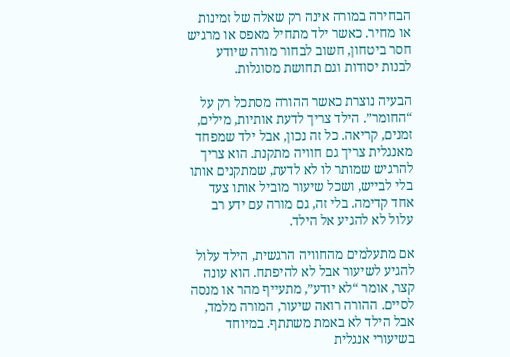הבחירה במורה אינה רק שאלה של זמינות או מחיר. כאשר ילד מתחיל מאפס או מרגיש חסר ביטחון, חשוב לבחור מורה שיודע לבנות יסודות וגם תחושת מסוגלות.

הבעיה נוצרת כאשר ההורה מסתכל רק על “החומר”. הילד צריך לדעת אותיות, מילים, זמנים, קריאה. כל זה נכון, אבל ילד שמפחד מאנגלית צריך גם חוויה מתקנת. הוא צריך להרגיש שמותר לו לא לדעת, שמתקנים אותו בלי לבייש, ושכל שיעור מוביל אותו צעד אחד קדימה. בלי זה, גם מורה עם ידע רב עלול לא להגיע אל הילד.

אם מתעלמים מהחוויה הרגשית, הילד עלול להגיע לשיעור אבל לא להיפתח. הוא עונה קצר, אומר “לא יודע”, מתעייף מהר או מנסה לסיים. ההורה רואה שיעור, המורה מלמד, אבל הילד לא באמת משתתף. במיוחד בשיעורי אנגלית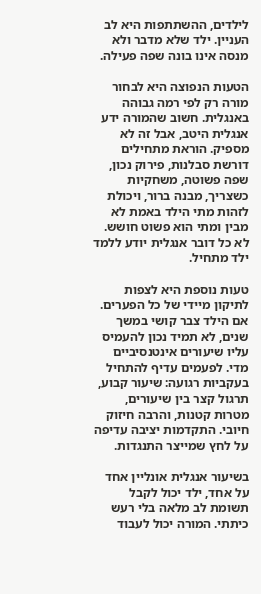לילדים, ההשתתפות היא לב העניין. ילד שלא מדבר ולא מנסה אינו בונה שפה פעילה.

הטעות הנפוצה היא לבחור מורה רק לפי רמה גבוהה באנגלית. חשוב שהמורה ידע אנגלית היטב, אבל זה לא מספיק. הוראת מתחילים דורשת סבלנות, פירוק נכון, שפה פשוטה, משחקיות כשצריך, מבנה ברור, ויכולת לזהות מתי הילד באמת לא מבין ומתי הוא פשוט חושש. לא כל דובר אנגלית יודע ללמד ילד מתחיל.

טעות נוספת היא לצפות לתיקון מיידי של כל הפערים. אם הילד צבר קושי במשך שנים, לא תמיד נכון להעמיס עליו שיעורים אינטנסיביים מדי. לפעמים עדיף להתחיל בעקביות רגועה: שיעור קבוע, תרגול קצר בין שיעורים, מטרות קטנות, והרבה חיזוק חיובי. התקדמות יציבה עדיפה על לחץ שמייצר התנגדות.

בשיעור אנגלית אונליין אחד על אחד, ילד יכול לקבל תשומת לב מלאה בלי רעש כיתתי. המורה יכול לעבוד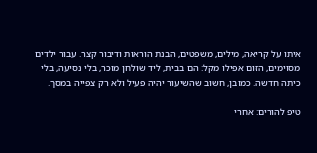איתו על קריאה, מילים, משפטים, הבנת הוראות ודיבור קצר. עבור ילדים מסוימים, הזום אפילו מקל: הם בבית, ליד שולחן מוכר, בלי נסיעה, בלי כיתה חדשה. כמובן, חשוב שהשיעור יהיה פעיל ולא רק צפייה במסך.

טיפ להורים: אחרי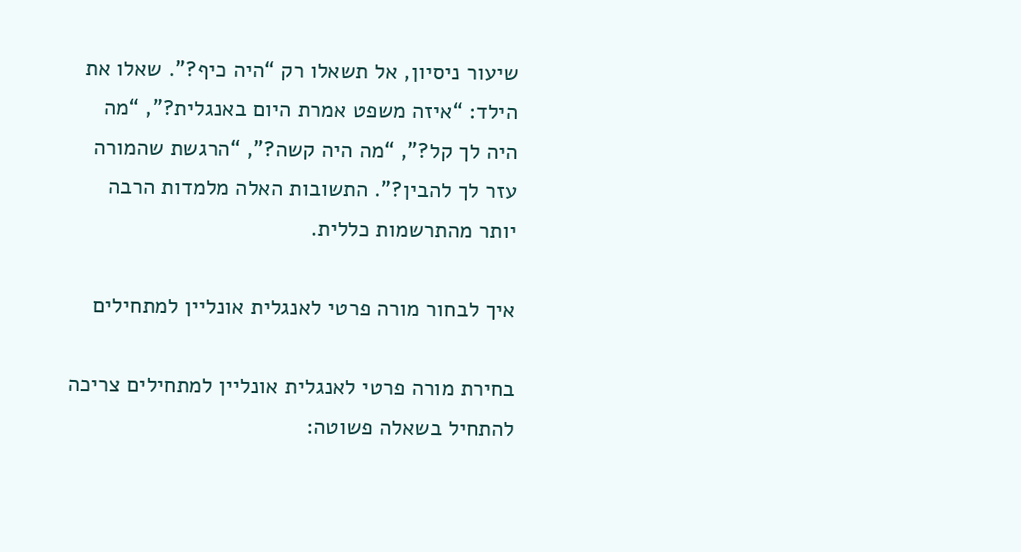שיעור ניסיון, אל תשאלו רק “היה כיף?”. שאלו את הילד: “איזה משפט אמרת היום באנגלית?”, “מה היה לך קל?”, “מה היה קשה?”, “הרגשת שהמורה עזר לך להבין?”. התשובות האלה מלמדות הרבה יותר מהתרשמות כללית.

איך לבחור מורה פרטי לאנגלית אונליין למתחילים

בחירת מורה פרטי לאנגלית אונליין למתחילים צריכה להתחיל בשאלה פשוטה: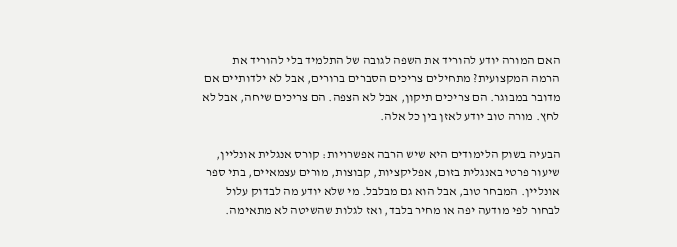האם המורה יודע להוריד את השפה לגובה של התלמיד בלי להוריד את הרמה המקצועית? מתחילים צריכים הסברים ברורים, אבל לא ילדותיים אם מדובר במבוגר. הם צריכים תיקון, אבל לא הצפה. הם צריכים שיחה, אבל לא לחץ. מורה טוב יודע לאזן בין כל אלה.

הבעיה בשוק הלימודים היא שיש הרבה אפשרויות: קורס אנגלית אונליין, שיעור פרטי באנגלית בזום, אפליקציות, קבוצות, מורים עצמאיים, בתי ספר אונליין. המבחר טוב, אבל הוא גם מבלבל. מי שלא יודע מה לבדוק עלול לבחור לפי מודעה יפה או מחיר בלבד, ואז לגלות שהשיטה לא מתאימה.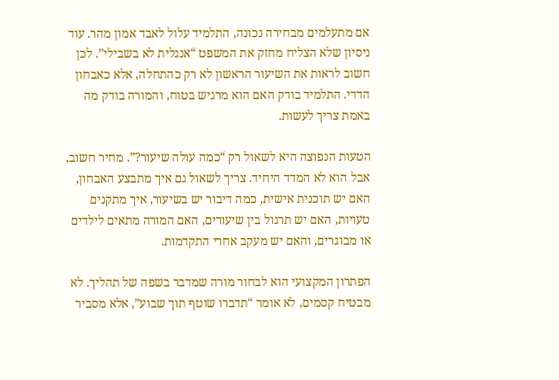אם מתעלמים מבחירה נכונה, התלמיד עלול לאבד אמון מהר. עוד ניסיון שלא הצליח מחזק את המשפט “אנגלית לא בשבילי”. לכן חשוב לראות את השיעור הראשון לא רק כהתחלה, אלא כאבחון הדדי. התלמיד בודק האם הוא מרגיש בטוח, והמורה בודק מה באמת צריך לעשות.

הטעות הנפוצה היא לשאול רק “כמה עולה שיעור?”. מחיר חשוב, אבל הוא לא המדד היחיד. צריך לשאול גם איך מתבצע האבחון, האם יש תוכנית אישית, כמה דיבור יש בשיעור, איך מתקנים טעויות, האם יש תרגול בין שיעורים, האם המורה מתאים לילדים או מבוגרים, והאם יש מעקב אחרי התקדמות.

הפתרון המקצועי הוא לבחור מורה שמדבר בשפה של תהליך. לא מבטיח קסמים, לא אומר “תדברו שוטף תוך שבוע”, אלא מסביר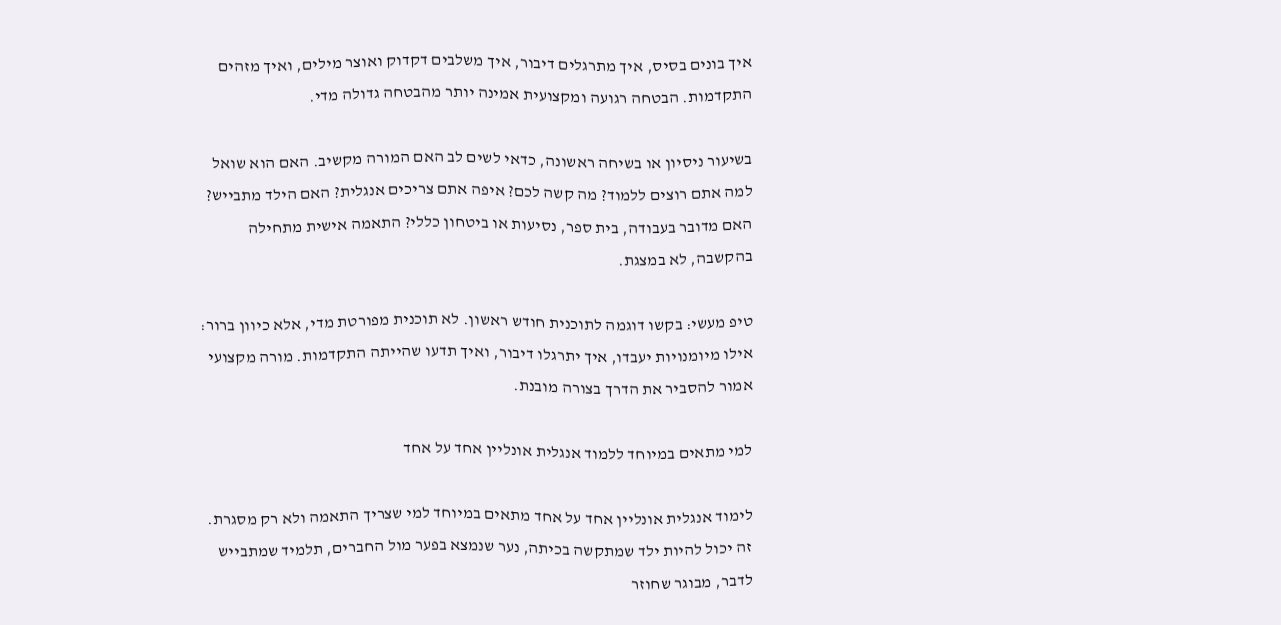איך בונים בסיס, איך מתרגלים דיבור, איך משלבים דקדוק ואוצר מילים, ואיך מזהים התקדמות. הבטחה רגועה ומקצועית אמינה יותר מהבטחה גדולה מדי.

בשיעור ניסיון או בשיחה ראשונה, כדאי לשים לב האם המורה מקשיב. האם הוא שואל למה אתם רוצים ללמוד? מה קשה לכם? איפה אתם צריכים אנגלית? האם הילד מתבייש? האם מדובר בעבודה, בית ספר, נסיעות או ביטחון כללי? התאמה אישית מתחילה בהקשבה, לא במצגת.

טיפ מעשי: בקשו דוגמה לתוכנית חודש ראשון. לא תוכנית מפורטת מדי, אלא כיוון ברור: אילו מיומנויות יעבדו, איך יתרגלו דיבור, ואיך תדעו שהייתה התקדמות. מורה מקצועי אמור להסביר את הדרך בצורה מובנת.

למי מתאים במיוחד ללמוד אנגלית אונליין אחד על אחד

לימוד אנגלית אונליין אחד על אחד מתאים במיוחד למי שצריך התאמה ולא רק מסגרת. זה יכול להיות ילד שמתקשה בכיתה, נער שנמצא בפער מול החברים, תלמיד שמתבייש לדבר, מבוגר שחוזר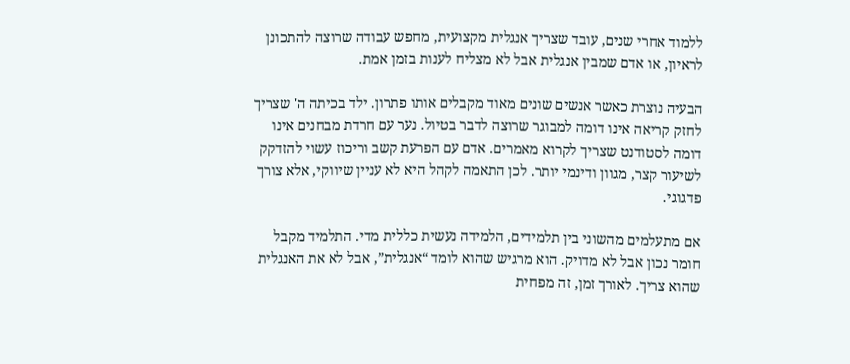ללמוד אחרי שנים, עובד שצריך אנגלית מקצועית, מחפש עבודה שרוצה להתכונן לראיון, או אדם שמבין אנגלית אבל לא מצליח לענות בזמן אמת.

הבעיה נוצרת כאשר אנשים שונים מאוד מקבלים אותו פתרון. ילד בכיתה ה' שצריך לחזק קריאה אינו דומה למבוגר שרוצה לדבר בטיול. נער עם חרדת מבחנים אינו דומה לסטודנט שצריך לקרוא מאמרים. אדם עם הפרעת קשב וריכוז עשוי להזדקק לשיעור קצר, מגוון ודינמי יותר. לכן התאמה לקהל היא לא עניין שיווקי, אלא צורך פדגוגי.

אם מתעלמים מהשוני בין תלמידים, הלמידה נעשית כללית מדי. התלמיד מקבל חומר נכון אבל לא מדויק. הוא מרגיש שהוא לומד “אנגלית”, אבל לא את האנגלית שהוא צריך. לאורך זמן, זה מפחית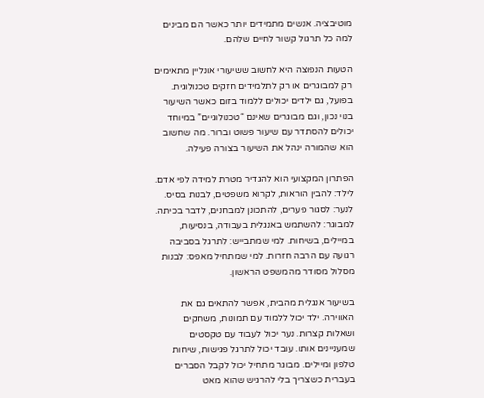מוטיבציה. אנשים מתמידים יותר כאשר הם מבינים למה כל תרגול קשור לחיים שלהם.

הטעות הנפוצה היא לחשוב ששיעורי אונליין מתאימים רק למבוגרים או רק לתלמידים חזקים טכנולוגית. בפועל, גם ילדים יכולים ללמוד בזום כאשר השיעור בנוי נכון, וגם מבוגרים שאינם “טכנולוגיים” במיוחד יכולים להסתדר עם שיעור פשוט וברור. מה שחשוב הוא שהמורה ינהל את השיעור בצורה פעילה.

הפתרון המקצועי הוא להגדיר מטרת למידה לפי אדם. לילד: להבין הוראות, לקרוא משפטים, לבנות בסיס. לנער: לסגור פערים, להתכונן למבחנים, לדבר בכיתה. למבוגר: להשתמש באנגלית בעבודה, בנסיעות, במיילים, בשיחות. למי שמתבייש: לתרגל בסביבה רגועה עם הרבה חזרות. למי שמתחיל מאפס: לבנות מסלול מסודר מהמשפט הראשון.

בשיעור אנגלית מהבית, אפשר להתאים גם את האווירה. ילד יכול ללמוד עם תמונות, משחקים ושאלות קצרות. נער יכול לעבוד עם טקסטים שמעניינים אותו. עובד יכול לתרגל פגישות, שיחות טלפון ומיילים. מבוגר מתחיל יכול לקבל הסברים בעברית כשצריך בלי להרגיש שהוא מאט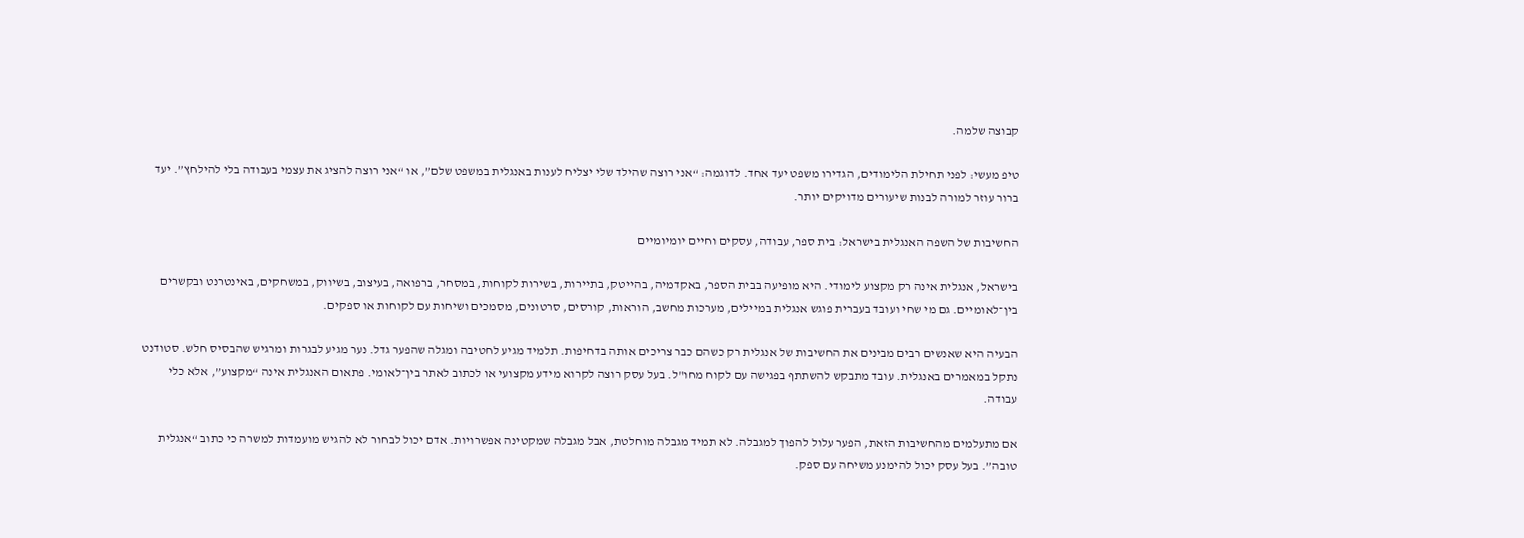קבוצה שלמה.

טיפ מעשי: לפני תחילת הלימודים, הגדירו משפט יעד אחד. לדוגמה: “אני רוצה שהילד שלי יצליח לענות באנגלית במשפט שלם”, או “אני רוצה להציג את עצמי בעבודה בלי להילחץ”. יעד ברור עוזר למורה לבנות שיעורים מדויקים יותר.

החשיבות של השפה האנגלית בישראל: בית ספר, עבודה, עסקים וחיים יומיומיים

בישראל, אנגלית אינה רק מקצוע לימודי. היא מופיעה בבית הספר, באקדמיה, בהייטק, בתיירות, בשירות לקוחות, במסחר, ברפואה, בעיצוב, בשיווק, במשחקים, באינטרנט ובקשרים בין־לאומיים. גם מי שחי ועובד בעברית פוגש אנגלית במיילים, מערכות מחשב, הוראות, קורסים, סרטונים, מסמכים ושיחות עם לקוחות או ספקים.

הבעיה היא שאנשים רבים מבינים את החשיבות של אנגלית רק כשהם כבר צריכים אותה בדחיפות. תלמיד מגיע לחטיבה ומגלה שהפער גדל. נער מגיע לבגרות ומרגיש שהבסיס חלש. סטודנט נתקל במאמרים באנגלית. עובד מתבקש להשתתף בפגישה עם לקוח מחו"ל. בעל עסק רוצה לקרוא מידע מקצועי או לכתוב לאתר בין־לאומי. פתאום האנגלית אינה “מקצוע”, אלא כלי עבודה.

אם מתעלמים מהחשיבות הזאת, הפער עלול להפוך למגבלה. לא תמיד מגבלה מוחלטת, אבל מגבלה שמקטינה אפשרויות. אדם יכול לבחור לא להגיש מועמדות למשרה כי כתוב “אנגלית טובה”. בעל עסק יכול להימנע משיחה עם ספק.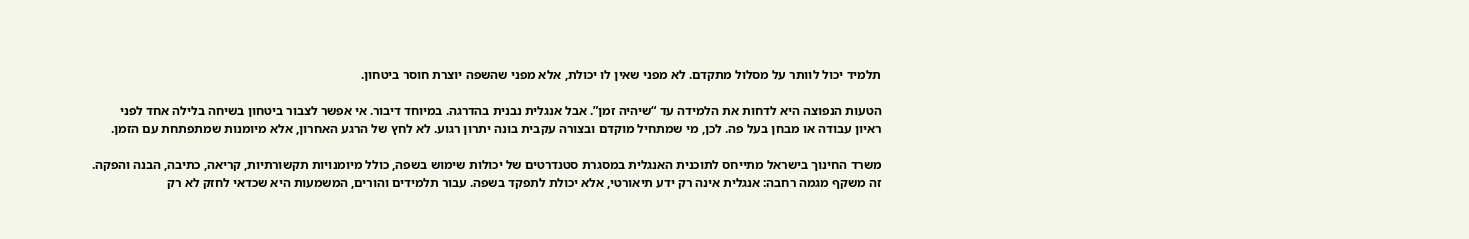תלמיד יכול לוותר על מסלול מתקדם. לא מפני שאין לו יכולת, אלא מפני שהשפה יוצרת חוסר ביטחון.

הטעות הנפוצה היא לדחות את הלמידה עד “שיהיה זמן”. אבל אנגלית נבנית בהדרגה. במיוחד דיבור. אי אפשר לצבור ביטחון בשיחה בלילה אחד לפני ראיון עבודה או מבחן בעל פה. לכן, מי שמתחיל מוקדם ובצורה עקבית בונה יתרון רגוע. לא לחץ של הרגע האחרון, אלא מיומנות שמתפתחת עם הזמן.

משרד החינוך בישראל מתייחס לתוכנית האנגלית במסגרת סטנדרטים של יכולות שימוש בשפה, כולל מיומנויות תקשורתיות, קריאה, כתיבה, הבנה והפקה. זה משקף מגמה רחבה: אנגלית אינה רק ידע תיאורטי, אלא יכולת לתפקד בשפה. עבור תלמידים והורים, המשמעות היא שכדאי לחזק לא רק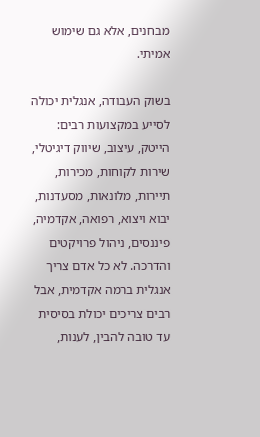מבחנים, אלא גם שימוש אמיתי.

בשוק העבודה, אנגלית יכולה לסייע במקצועות רבים: הייטק, עיצוב, שיווק דיגיטלי, שירות לקוחות, מכירות, תיירות, מלונאות, מסעדנות, יבוא ויצוא, רפואה, אקדמיה, פיננסים, ניהול פרויקטים והדרכה. לא כל אדם צריך אנגלית ברמה אקדמית, אבל רבים צריכים יכולת בסיסית עד טובה להבין, לענות,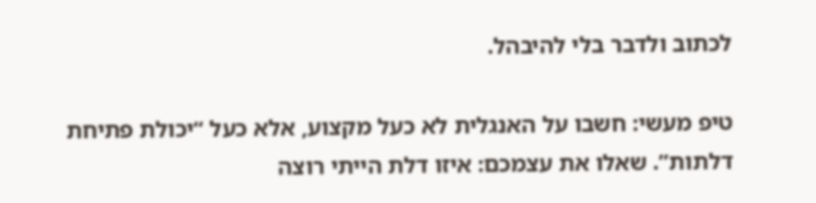לכתוב ולדבר בלי להיבהל.

טיפ מעשי: חשבו על האנגלית לא כעל מקצוע, אלא כעל “יכולת פתיחת דלתות”. שאלו את עצמכם: איזו דלת הייתי רוצה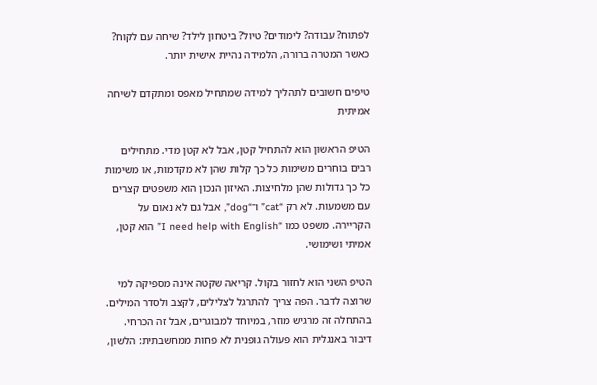לפתוח? עבודה? לימודים? טיול? ביטחון לילד? שיחה עם לקוח? כאשר המטרה ברורה, הלמידה נהיית אישית יותר.

טיפים חשובים לתהליך למידה שמתחיל מאפס ומתקדם לשיחה אמיתית

הטיפ הראשון הוא להתחיל קטן, אבל לא קטן מדי. מתחילים רבים בוחרים משימות כל כך קלות שהן לא מקדמות, או משימות כל כך גדולות שהן מלחיצות. האיזון הנכון הוא משפטים קצרים עם משמעות. לא רק “cat” ו־“dog”, אבל גם לא נאום על הקריירה. משפט כמו “I need help with English” הוא קטן, אמיתי ושימושי.

הטיפ השני הוא לחזור בקול. קריאה שקטה אינה מספיקה למי שרוצה לדבר. הפה צריך להתרגל לצלילים, לקצב ולסדר המילים. בהתחלה זה מרגיש מוזר, במיוחד למבוגרים, אבל זה הכרחי. דיבור באנגלית הוא פעולה גופנית לא פחות ממחשבתית: הלשון,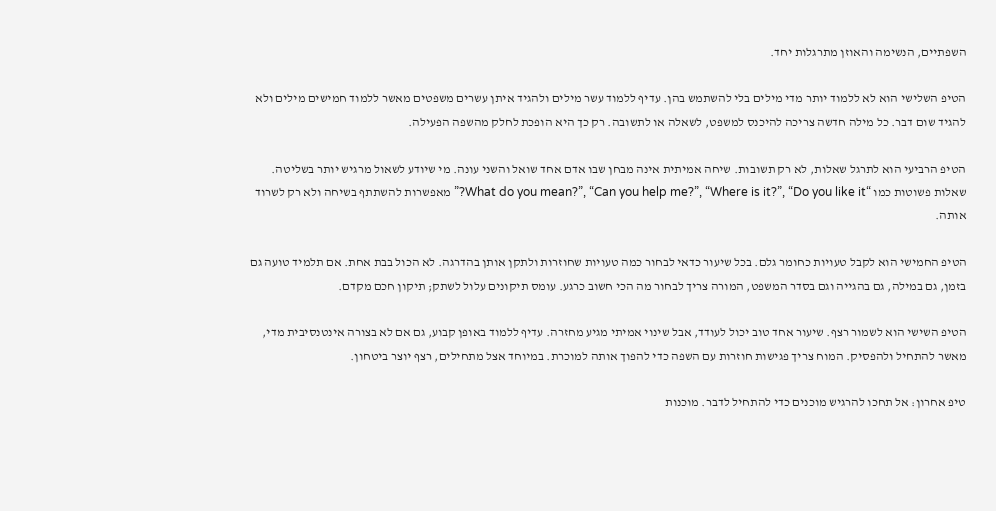השפתיים, הנשימה והאוזן מתרגלות יחד.

הטיפ השלישי הוא לא ללמוד יותר מדי מילים בלי להשתמש בהן. עדיף ללמוד עשר מילים ולהגיד איתן עשרים משפטים מאשר ללמוד חמישים מילים ולא להגיד שום דבר. כל מילה חדשה צריכה להיכנס למשפט, לשאלה או לתשובה. רק כך היא הופכת לחלק מהשפה הפעילה.

הטיפ הרביעי הוא לתרגל שאלות, לא רק תשובות. שיחה אמיתית אינה מבחן שבו אדם אחד שואל והשני עונה. מי שיודע לשאול מרגיש יותר בשליטה. שאלות פשוטות כמו “What do you mean?”, “Can you help me?”, “Where is it?”, “Do you like it?” מאפשרות להשתתף בשיחה ולא רק לשרוד אותה.

הטיפ החמישי הוא לקבל טעויות כחומר גלם. בכל שיעור כדאי לבחור כמה טעויות שחוזרות ולתקן אותן בהדרגה. לא הכול בבת אחת. אם תלמיד טועה גם בזמן, גם במילה, גם בהגייה וגם בסדר המשפט, המורה צריך לבחור מה הכי חשוב כרגע. עומס תיקונים עלול לשתק; תיקון חכם מקדם.

הטיפ השישי הוא לשמור רצף. שיעור אחד טוב יכול לעודד, אבל שינוי אמיתי מגיע מחזרה. עדיף ללמוד באופן קבוע, גם אם לא בצורה אינטנסיבית מדי, מאשר להתחיל ולהפסיק. המוח צריך פגישות חוזרות עם השפה כדי להפוך אותה למוכרת. במיוחד אצל מתחילים, רצף יוצר ביטחון.

טיפ אחרון: אל תחכו להרגיש מוכנים כדי להתחיל לדבר. מוכנות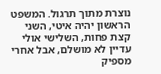נוצרת מתוך תרגול. המשפט הראשון יהיה איטי, השני קצת פחות, השלישי אולי עדיין לא מושלם, אבל אחרי מספיק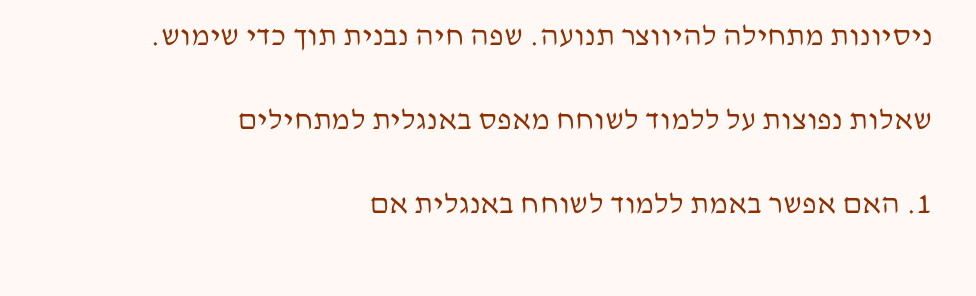ניסיונות מתחילה להיווצר תנועה. שפה חיה נבנית תוך כדי שימוש.

שאלות נפוצות על ללמוד לשוחח מאפס באנגלית למתחילים

1. האם אפשר באמת ללמוד לשוחח באנגלית אם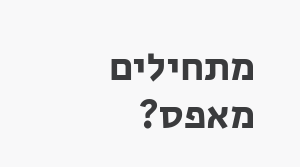מתחילים מאפס?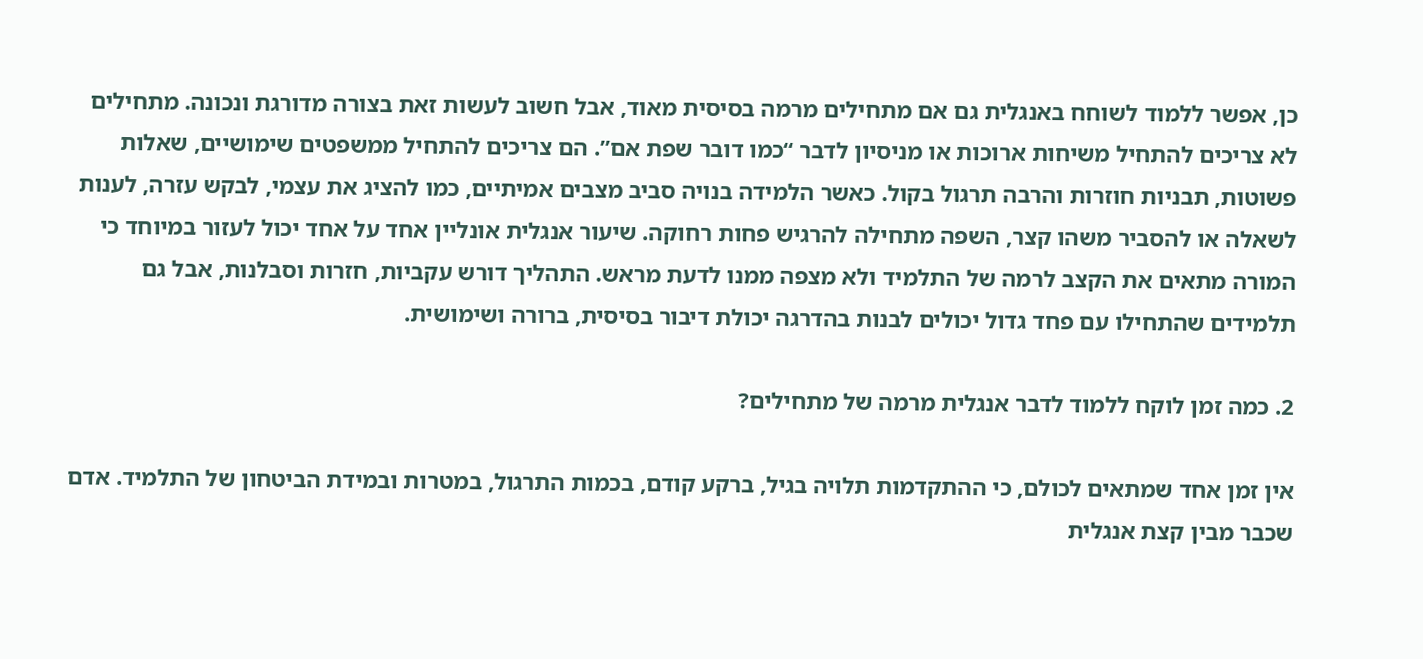כן, אפשר ללמוד לשוחח באנגלית גם אם מתחילים מרמה בסיסית מאוד, אבל חשוב לעשות זאת בצורה מדורגת ונכונה. מתחילים לא צריכים להתחיל משיחות ארוכות או מניסיון לדבר “כמו דובר שפת אם”. הם צריכים להתחיל ממשפטים שימושיים, שאלות פשוטות, תבניות חוזרות והרבה תרגול בקול. כאשר הלמידה בנויה סביב מצבים אמיתיים, כמו להציג את עצמי, לבקש עזרה, לענות לשאלה או להסביר משהו קצר, השפה מתחילה להרגיש פחות רחוקה. שיעור אנגלית אונליין אחד על אחד יכול לעזור במיוחד כי המורה מתאים את הקצב לרמה של התלמיד ולא מצפה ממנו לדעת מראש. התהליך דורש עקביות, חזרות וסבלנות, אבל גם תלמידים שהתחילו עם פחד גדול יכולים לבנות בהדרגה יכולת דיבור בסיסית, ברורה ושימושית.

2. כמה זמן לוקח ללמוד לדבר אנגלית מרמה של מתחילים?

אין זמן אחד שמתאים לכולם, כי ההתקדמות תלויה בגיל, ברקע קודם, בכמות התרגול, במטרות ובמידת הביטחון של התלמיד. אדם שכבר מבין קצת אנגלית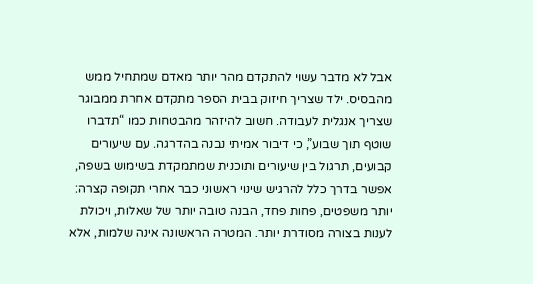אבל לא מדבר עשוי להתקדם מהר יותר מאדם שמתחיל ממש מהבסיס. ילד שצריך חיזוק בבית הספר מתקדם אחרת ממבוגר שצריך אנגלית לעבודה. חשוב להיזהר מהבטחות כמו “תדברו שוטף תוך שבוע”, כי דיבור אמיתי נבנה בהדרגה. עם שיעורים קבועים, תרגול בין שיעורים ותוכנית שמתמקדת בשימוש בשפה, אפשר בדרך כלל להרגיש שינוי ראשוני כבר אחרי תקופה קצרה: יותר משפטים, פחות פחד, הבנה טובה יותר של שאלות, ויכולת לענות בצורה מסודרת יותר. המטרה הראשונה אינה שלמות, אלא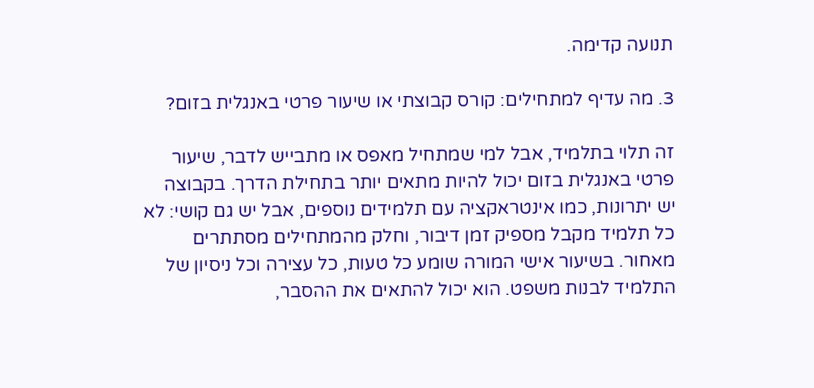תנועה קדימה.

3. מה עדיף למתחילים: קורס קבוצתי או שיעור פרטי באנגלית בזום?

זה תלוי בתלמיד, אבל למי שמתחיל מאפס או מתבייש לדבר, שיעור פרטי באנגלית בזום יכול להיות מתאים יותר בתחילת הדרך. בקבוצה יש יתרונות, כמו אינטראקציה עם תלמידים נוספים, אבל יש גם קושי: לא כל תלמיד מקבל מספיק זמן דיבור, וחלק מהמתחילים מסתתרים מאחור. בשיעור אישי המורה שומע כל טעות, כל עצירה וכל ניסיון של התלמיד לבנות משפט. הוא יכול להתאים את ההסבר,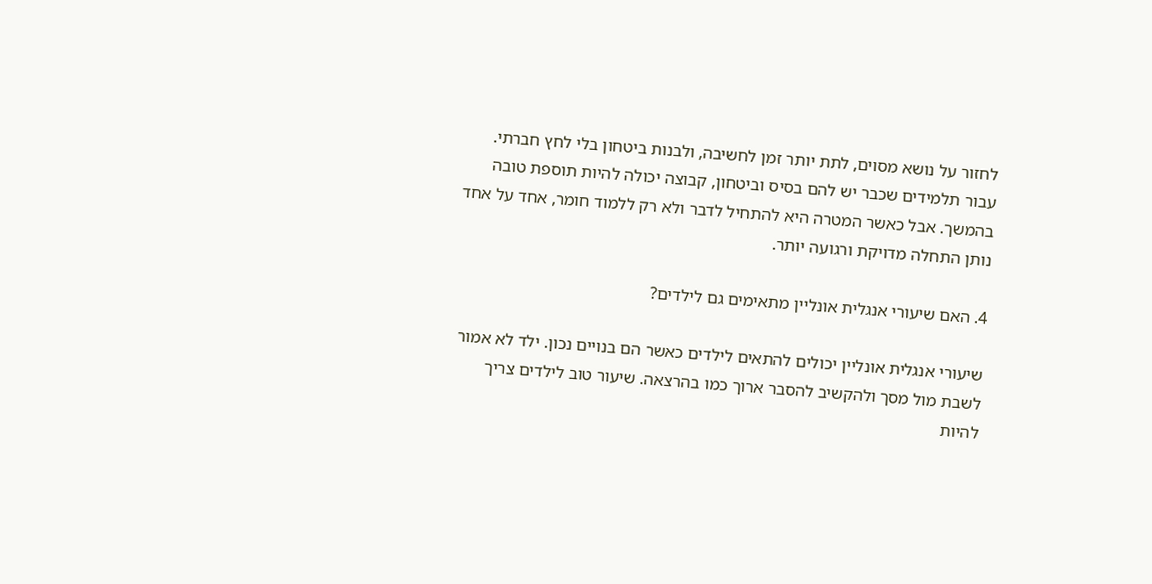לחזור על נושא מסוים, לתת יותר זמן לחשיבה, ולבנות ביטחון בלי לחץ חברתי. עבור תלמידים שכבר יש להם בסיס וביטחון, קבוצה יכולה להיות תוספת טובה בהמשך. אבל כאשר המטרה היא להתחיל לדבר ולא רק ללמוד חומר, אחד על אחד נותן התחלה מדויקת ורגועה יותר.

4. האם שיעורי אנגלית אונליין מתאימים גם לילדים?

שיעורי אנגלית אונליין יכולים להתאים לילדים כאשר הם בנויים נכון. ילד לא אמור לשבת מול מסך ולהקשיב להסבר ארוך כמו בהרצאה. שיעור טוב לילדים צריך להיות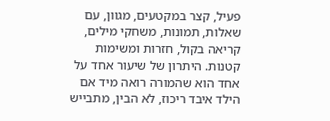פעיל, קצר במקטעים, מגוון, עם שאלות, תמונות, משחקי מילים, קריאה בקול, חזרות ומשימות קטנות. היתרון של שיעור אחד על אחד הוא שהמורה רואה מיד אם הילד איבד ריכוז, לא הבין, מתבייש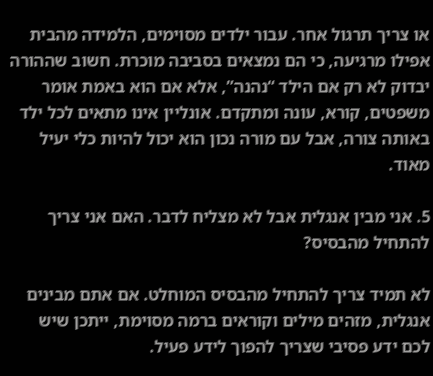או צריך תרגול אחר. עבור ילדים מסוימים, הלמידה מהבית אפילו מרגיעה, כי הם נמצאים בסביבה מוכרת. חשוב שההורה יבדוק לא רק אם הילד “נהנה”, אלא אם הוא באמת אומר משפטים, קורא, עונה ומתקדם. אונליין אינו מתאים לכל ילד באותה צורה, אבל עם מורה נכון הוא יכול להיות כלי יעיל מאוד.

5. אני מבין אנגלית אבל לא מצליח לדבר. האם אני צריך להתחיל מהבסיס?

לא תמיד צריך להתחיל מהבסיס המוחלט. אם אתם מבינים אנגלית, מזהים מילים וקוראים ברמה מסוימת, ייתכן שיש לכם ידע פסיבי שצריך להפוך לידע פעיל.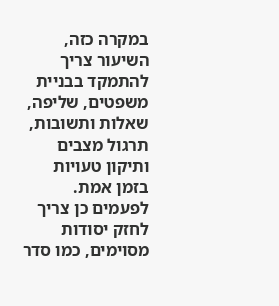במקרה כזה, השיעור צריך להתמקד בבניית משפטים, שליפה, שאלות ותשובות, תרגול מצבים ותיקון טעויות בזמן אמת. לפעמים כן צריך לחזק יסודות מסוימים, כמו סדר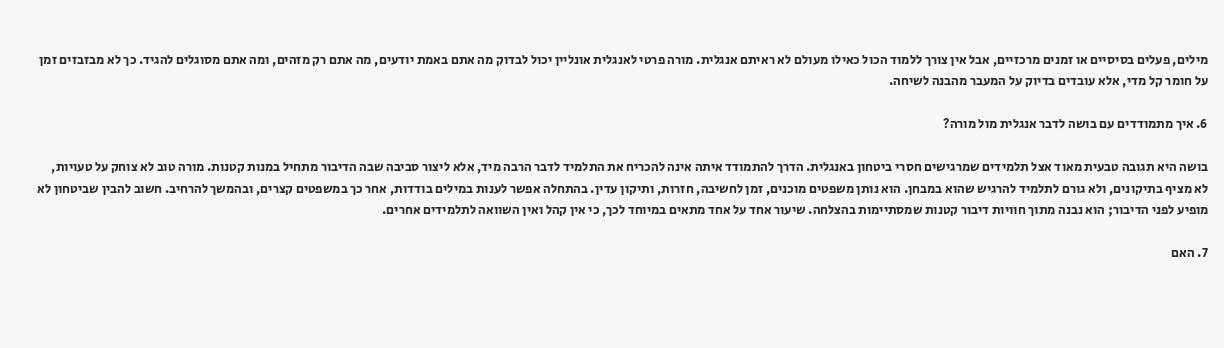מילים, פעלים בסיסיים או זמנים מרכזיים, אבל אין צורך ללמוד הכול כאילו מעולם לא ראיתם אנגלית. מורה פרטי לאנגלית אונליין יכול לבדוק מה אתם באמת יודעים, מה אתם רק מזהים, ומה אתם מסוגלים להגיד. כך לא מבזבזים זמן על חומר קל מדי, אלא עובדים בדיוק על המעבר מהבנה לשיחה.

6. איך מתמודדים עם בושה לדבר אנגלית מול מורה?

בושה היא תגובה טבעית מאוד אצל תלמידים שמרגישים חסרי ביטחון באנגלית. הדרך להתמודד איתה אינה להכריח את התלמיד לדבר הרבה מיד, אלא ליצור סביבה שבה הדיבור מתחיל במנות קטנות. מורה טוב לא צוחק על טעויות, לא מציף בתיקונים, ולא גורם לתלמיד להרגיש שהוא במבחן. הוא נותן משפטים מוכנים, זמן לחשיבה, חזרות, ותיקון עדין. בהתחלה אפשר לענות במילים בודדות, אחר כך במשפטים קצרים, ובהמשך להרחיב. חשוב להבין שביטחון לא מופיע לפני הדיבור; הוא נבנה מתוך חוויות דיבור קטנות שמסתיימות בהצלחה. שיעור אחד על אחד מתאים במיוחד לכך, כי אין קהל ואין השוואה לתלמידים אחרים.

7. האם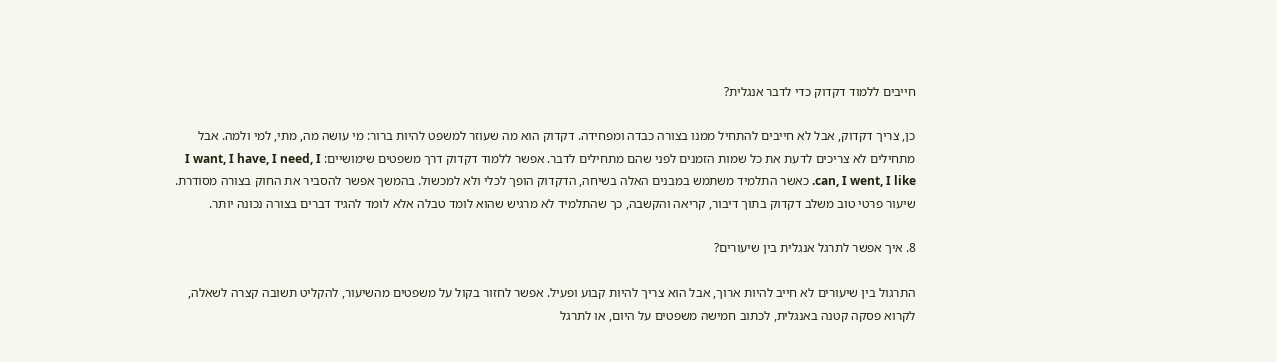חייבים ללמוד דקדוק כדי לדבר אנגלית?

כן, צריך דקדוק, אבל לא חייבים להתחיל ממנו בצורה כבדה ומפחידה. דקדוק הוא מה שעוזר למשפט להיות ברור: מי עושה מה, מתי, למי ולמה. אבל מתחילים לא צריכים לדעת את כל שמות הזמנים לפני שהם מתחילים לדבר. אפשר ללמוד דקדוק דרך משפטים שימושיים: I want, I have, I need, I can, I went, I like. כאשר התלמיד משתמש במבנים האלה בשיחה, הדקדוק הופך לכלי ולא למכשול. בהמשך אפשר להסביר את החוק בצורה מסודרת. שיעור פרטי טוב משלב דקדוק בתוך דיבור, קריאה והקשבה, כך שהתלמיד לא מרגיש שהוא לומד טבלה אלא לומד להגיד דברים בצורה נכונה יותר.

8. איך אפשר לתרגל אנגלית בין שיעורים?

התרגול בין שיעורים לא חייב להיות ארוך, אבל הוא צריך להיות קבוע ופעיל. אפשר לחזור בקול על משפטים מהשיעור, להקליט תשובה קצרה לשאלה, לקרוא פסקה קטנה באנגלית, לכתוב חמישה משפטים על היום, או לתרגל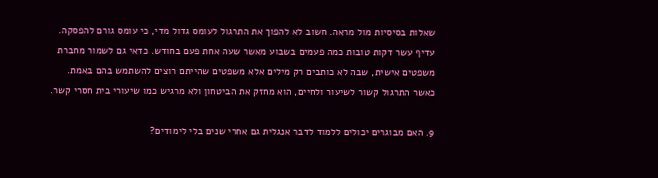שאלות בסיסיות מול מראה. חשוב לא להפוך את התרגול לעומס גדול מדי, כי עומס גורם להפסקה. עדיף עשר דקות טובות כמה פעמים בשבוע מאשר שעה אחת פעם בחודש. כדאי גם לשמור מחברת משפטים אישית, שבה לא כותבים רק מילים אלא משפטים שהייתם רוצים להשתמש בהם באמת. כאשר התרגול קשור לשיעור ולחיים, הוא מחזק את הביטחון ולא מרגיש כמו שיעורי בית חסרי קשר.

9. האם מבוגרים יכולים ללמוד לדבר אנגלית גם אחרי שנים בלי לימודים?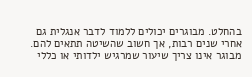בהחלט. מבוגרים יכולים ללמוד לדבר אנגלית גם אחרי שנים רבות, אך חשוב שהשיטה תתאים להם. מבוגר אינו צריך שיעור שמרגיש ילדותי או כללי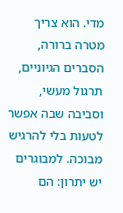מדי. הוא צריך מטרה ברורה, הסברים הגיוניים, תרגול מעשי, וסביבה שבה אפשר לטעות בלי להרגיש מבוכה. למבוגרים יש יתרון: הם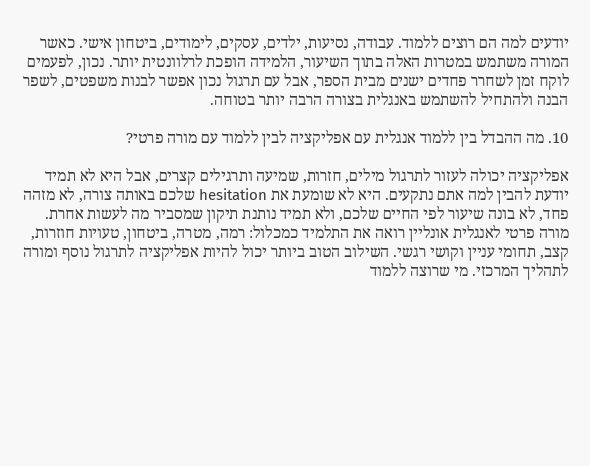יודעים למה הם רוצים ללמוד. עבודה, נסיעות, ילדים, עסקים, לימודים, ביטחון אישי. כאשר המורה משתמש במטרות האלה בתוך השיעור, הלמידה הופכת לרלוונטית יותר. נכון, לפעמים לוקח זמן לשחרר פחדים ישנים מבית הספר, אבל עם תרגול נכון אפשר לבנות משפטים, לשפר הבנה ולהתחיל להשתמש באנגלית בצורה הרבה יותר בטוחה.

10. מה ההבדל בין ללמוד אנגלית עם אפליקציה לבין ללמוד עם מורה פרטי?

אפליקציה יכולה לעזור לתרגול מילים, חזרות, שמיעה ותרגילים קצרים, אבל היא לא תמיד יודעת להבין למה אתם נתקעים. היא לא שומעת את hesitation שלכם באותה צורה, לא מזהה פחד, לא בונה שיעור לפי החיים שלכם, ולא תמיד נותנת תיקון שמסביר מה לעשות אחרת. מורה פרטי לאנגלית אונליין רואה את התלמיד כמכלול: רמה, מטרה, ביטחון, טעויות חוזרות, קצב, תחומי עניין וקושי רגשי. השילוב הטוב ביותר יכול להיות אפליקציה לתרגול נוסף ומורה לתהליך המרכזי. מי שרוצה ללמוד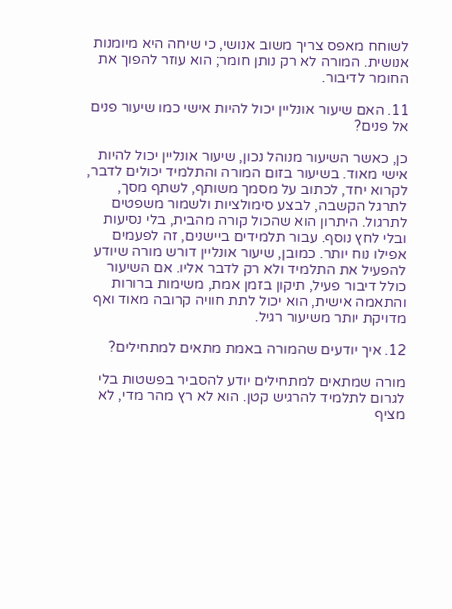לשוחח מאפס צריך משוב אנושי, כי שיחה היא מיומנות אנושית. המורה לא רק נותן חומר; הוא עוזר להפוך את החומר לדיבור.

11. האם שיעור אונליין יכול להיות אישי כמו שיעור פנים אל פנים?

כן, כאשר השיעור מנוהל נכון, שיעור אונליין יכול להיות אישי מאוד. בשיעור בזום המורה והתלמיד יכולים לדבר, לקרוא יחד, לכתוב על מסמך משותף, לשתף מסך, לתרגל הקשבה, לבצע סימולציות ולשמור משפטים לתרגול. היתרון הוא שהכול קורה מהבית, בלי נסיעות ובלי לחץ נוסף. עבור תלמידים ביישנים, זה לפעמים אפילו נוח יותר. כמובן, שיעור אונליין דורש מורה שיודע להפעיל את התלמיד ולא רק לדבר אליו. אם השיעור כולל דיבור פעיל, תיקון בזמן אמת, משימות ברורות והתאמה אישית, הוא יכול לתת חוויה קרובה מאוד ואף מדויקת יותר משיעור רגיל.

12. איך יודעים שהמורה באמת מתאים למתחילים?

מורה שמתאים למתחילים יודע להסביר בפשטות בלי לגרום לתלמיד להרגיש קטן. הוא לא רץ מהר מדי, לא מציף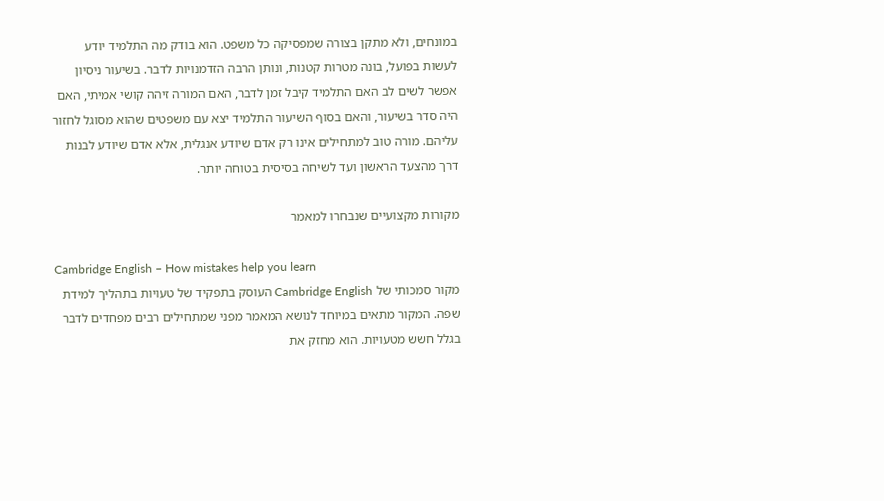במונחים, ולא מתקן בצורה שמפסיקה כל משפט. הוא בודק מה התלמיד יודע לעשות בפועל, בונה מטרות קטנות, ונותן הרבה הזדמנויות לדבר. בשיעור ניסיון אפשר לשים לב האם התלמיד קיבל זמן לדבר, האם המורה זיהה קושי אמיתי, האם היה סדר בשיעור, והאם בסוף השיעור התלמיד יצא עם משפטים שהוא מסוגל לחזור עליהם. מורה טוב למתחילים אינו רק אדם שיודע אנגלית, אלא אדם שיודע לבנות דרך מהצעד הראשון ועד לשיחה בסיסית בטוחה יותר.

מקורות מקצועיים שנבחרו למאמר

Cambridge English – How mistakes help you learn
מקור סמכותי של Cambridge English העוסק בתפקיד של טעויות בתהליך למידת שפה. המקור מתאים במיוחד לנושא המאמר מפני שמתחילים רבים מפחדים לדבר בגלל חשש מטעויות. הוא מחזק את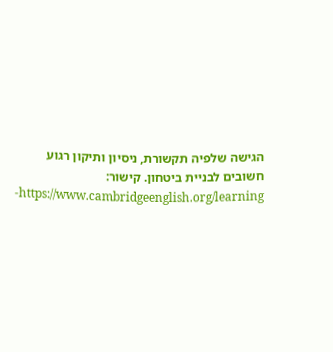הגישה שלפיה תקשורת, ניסיון ותיקון רגוע חשובים לבניית ביטחון. קישור: https://www.cambridgeenglish.org/learning-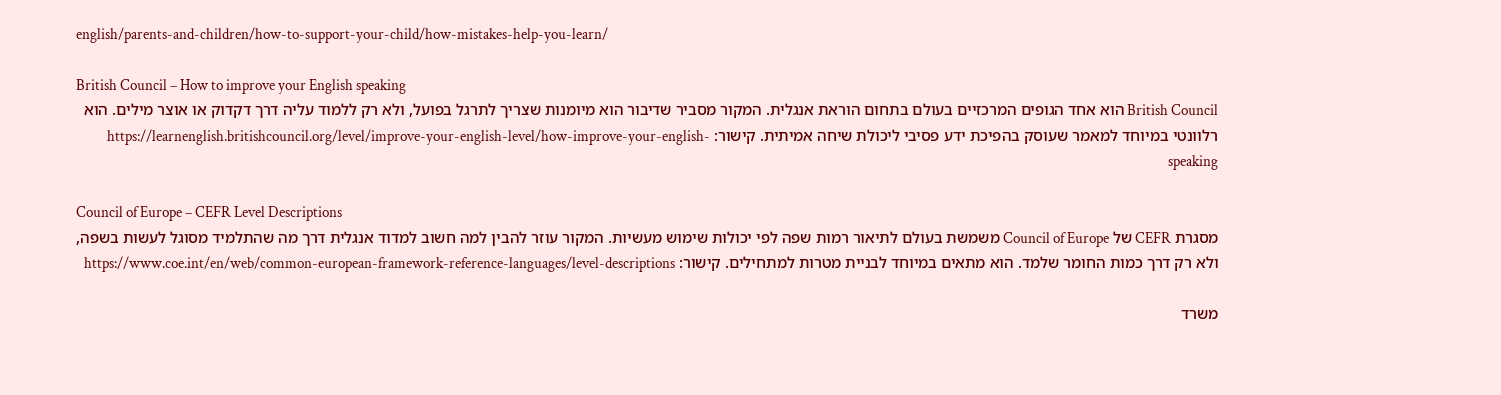english/parents-and-children/how-to-support-your-child/how-mistakes-help-you-learn/

British Council – How to improve your English speaking
British Council הוא אחד הגופים המרכזיים בעולם בתחום הוראת אנגלית. המקור מסביר שדיבור הוא מיומנות שצריך לתרגל בפועל, ולא רק ללמוד עליה דרך דקדוק או אוצר מילים. הוא רלוונטי במיוחד למאמר שעוסק בהפיכת ידע פסיבי ליכולת שיחה אמיתית. קישור: https://learnenglish.britishcouncil.org/level/improve-your-english-level/how-improve-your-english-speaking

Council of Europe – CEFR Level Descriptions
מסגרת CEFR של Council of Europe משמשת בעולם לתיאור רמות שפה לפי יכולות שימוש מעשיות. המקור עוזר להבין למה חשוב למדוד אנגלית דרך מה שהתלמיד מסוגל לעשות בשפה, ולא רק דרך כמות החומר שלמד. הוא מתאים במיוחד לבניית מטרות למתחילים. קישור: https://www.coe.int/en/web/common-european-framework-reference-languages/level-descriptions

משרד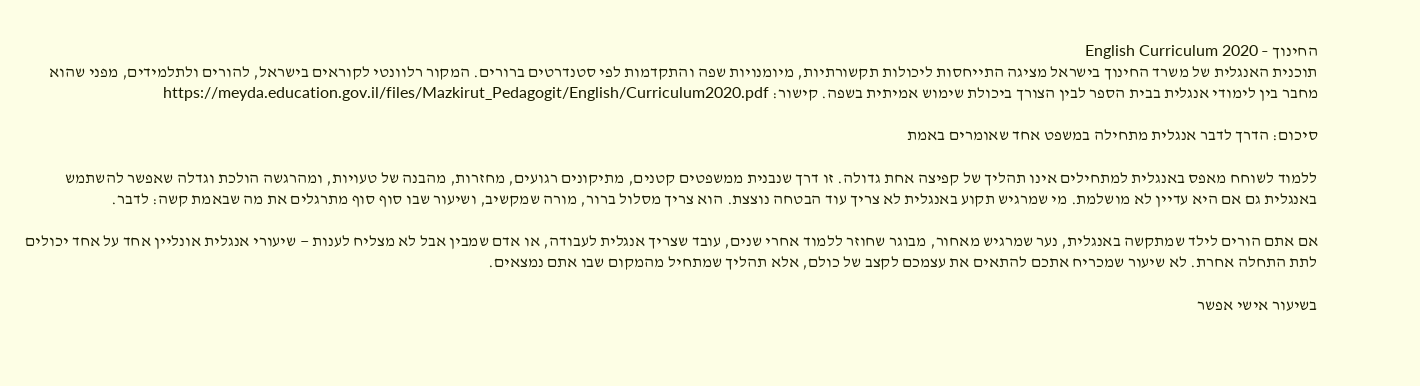החינוך – English Curriculum 2020
תוכנית האנגלית של משרד החינוך בישראל מציגה התייחסות ליכולות תקשורתיות, מיומנויות שפה והתקדמות לפי סטנדרטים ברורים. המקור רלוונטי לקוראים בישראל, להורים ולתלמידים, מפני שהוא מחבר בין לימודי אנגלית בבית הספר לבין הצורך ביכולת שימוש אמיתית בשפה. קישור: https://meyda.education.gov.il/files/Mazkirut_Pedagogit/English/Curriculum2020.pdf

סיכום: הדרך לדבר אנגלית מתחילה במשפט אחד שאומרים באמת

ללמוד לשוחח מאפס באנגלית למתחילים אינו תהליך של קפיצה אחת גדולה. זו דרך שנבנית ממשפטים קטנים, מתיקונים רגועים, מחזרות, מהבנה של טעויות, ומהרגשה הולכת וגדלה שאפשר להשתמש באנגלית גם אם היא עדיין לא מושלמת. מי שמרגיש תקוע באנגלית לא צריך עוד הבטחה נוצצת. הוא צריך מסלול ברור, מורה שמקשיב, ושיעור שבו סוף סוף מתרגלים את מה שבאמת קשה: לדבר.

אם אתם הורים לילד שמתקשה באנגלית, נער שמרגיש מאחור, מבוגר שחוזר ללמוד אחרי שנים, עובד שצריך אנגלית לעבודה, או אדם שמבין אבל לא מצליח לענות — שיעורי אנגלית אונליין אחד על אחד יכולים לתת התחלה אחרת. לא שיעור שמכריח אתכם להתאים את עצמכם לקצב של כולם, אלא תהליך שמתחיל מהמקום שבו אתם נמצאים.

בשיעור אישי אפשר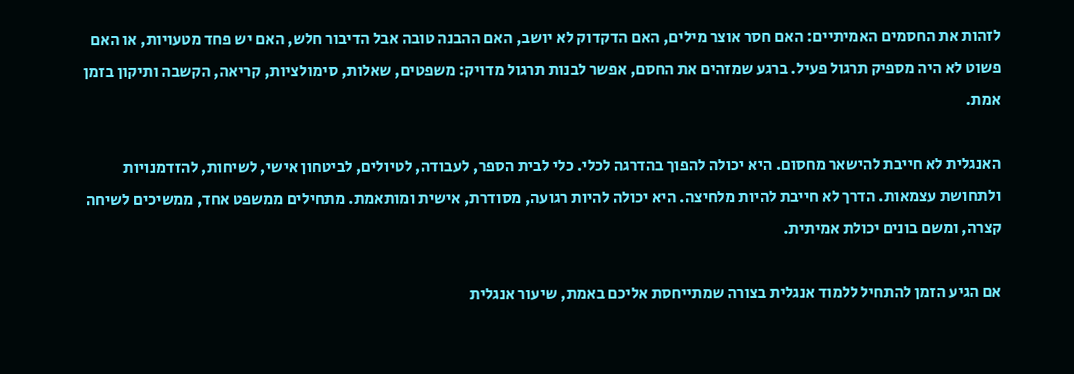לזהות את החסמים האמיתיים: האם חסר אוצר מילים, האם הדקדוק לא יושב, האם ההבנה טובה אבל הדיבור חלש, האם יש פחד מטעויות, או האם פשוט לא היה מספיק תרגול פעיל. ברגע שמזהים את החסם, אפשר לבנות תרגול מדויק: משפטים, שאלות, סימולציות, קריאה, הקשבה ותיקון בזמן אמת.

האנגלית לא חייבת להישאר מחסום. היא יכולה להפוך בהדרגה לכלי. כלי לבית הספר, לעבודה, לטיולים, לביטחון אישי, לשיחות, להזדמנויות ולתחושת עצמאות. הדרך לא חייבת להיות מלחיצה. היא יכולה להיות רגועה, מסודרת, אישית ומותאמת. מתחילים ממשפט אחד, ממשיכים לשיחה קצרה, ומשם בונים יכולת אמיתית.

אם הגיע הזמן להתחיל ללמוד אנגלית בצורה שמתייחסת אליכם באמת, שיעור אנגלית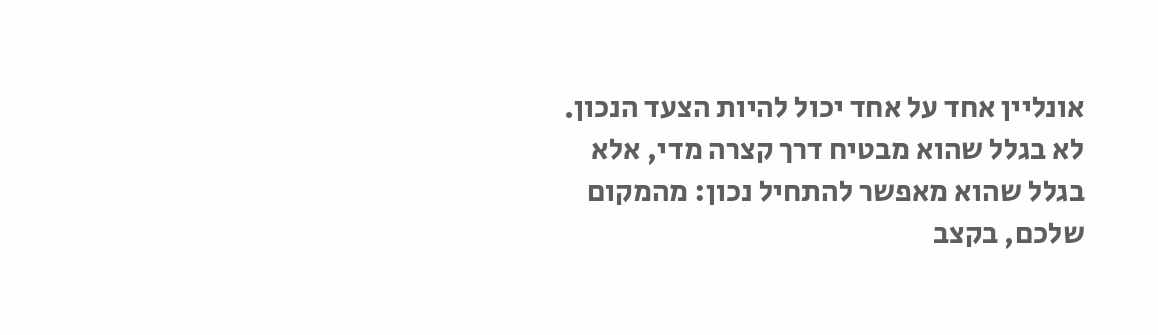אונליין אחד על אחד יכול להיות הצעד הנכון. לא בגלל שהוא מבטיח דרך קצרה מדי, אלא בגלל שהוא מאפשר להתחיל נכון: מהמקום שלכם, בקצב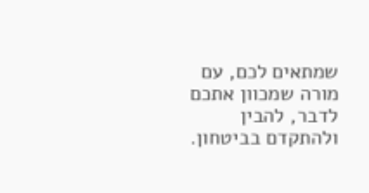שמתאים לכם, עם מורה שמכוון אתכם לדבר, להבין ולהתקדם בביטחון.